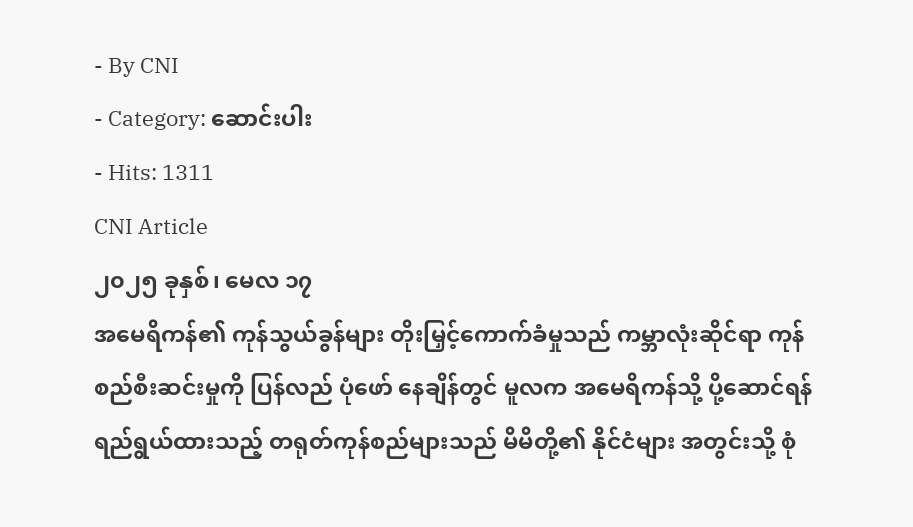- By CNI
- Category: ဆောင်းပါး
- Hits: 1311
CNI Article
၂၀၂၅ ခုနှစ်၊ မေလ ၁၇
အမေရိကန်၏ ကုန်သွယ်ခွန်များ တိုးမြှင့်ကောက်ခံမှုသည် ကမ္ဘာလုံးဆိုင်ရာ ကုန်စည်စီးဆင်းမှုကို ပြန်လည် ပုံဖော် နေချိန်တွင် မူလက အမေရိကန်သို့ ပို့ဆောင်ရန် ရည်ရွယ်ထားသည့် တရုတ်ကုန်စည်များသည် မိမိတို့၏ နိုင်ငံများ အတွင်းသို့ စုံ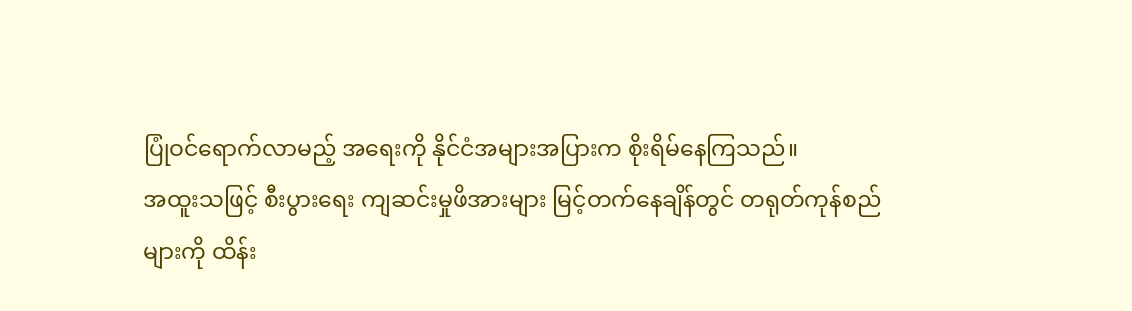ပြုံဝင်ရောက်လာမည့် အရေးကို နိုင်ငံအများအပြားက စိုးရိမ်နေကြသည်။
အထူးသဖြင့် စီးပွားရေး ကျဆင်းမှုဖိအားများ မြင့်တက်နေချိန်တွင် တရုတ်ကုန်စည်များကို ထိန်း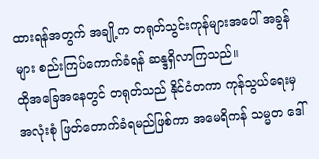ထားရန်အတွက် အချို့က တရုတ်သွင်းကုန်များအပေါ် အခွန်များ စည်းကြပ်ကောက်ခံရန် ဆန္ဒရှိလာကြသည်။
ထိုအခြေအနေတွင် တရုတ်သည် နိုင်ငံတကာ ကုန်သွယ်ရေးမှ အလုံးစုံ ဖြတ်တောက်ခံရမည်ဖြစ်ကာ အမေရိကန် သမ္မတ ဒေါ်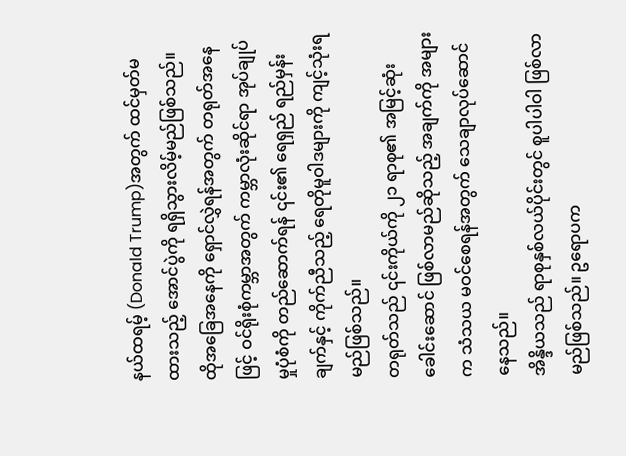နယ်ထရမ့် (Donald Trump)အတွက် ထင်မှတ်မထားသည့် အောင်ပွဲကို ရရှိသွားလိမ့်မည်ဖြစ်သည်။
ထိုအခြေအနေကို ရှောင်လွှဲရန်အတွက် တရုတ်အနေဖြင့် ဝင်ရိုးစုံကမ္ဘာအတွက် ကမ္ဘာလုံးဆိုင်ရာ အုပ်ချုပ်မှုပုံစံကို တည်ဆောက်ရန် ၎င်း၏ ရေရှည် ရည်မှန်းချက်နှင့် ကိုက်ညီသည့် ရေတိုမူဝါဒများကို ကျင့်သုံးရမည်ဖြစ်သည်။
တရုတ်သည် ၎င်းကိုယ်ကို ၂၁ ရာစု၏ အမြင့်ဆုံးခေါင်းဆောင် ဖြစ်လာမည်ဆိုသည့် အချက်ကို အများက သံသယ မဝင်စေရန်အတွက် သေချာလုပ်ဆောင်နေသည်။
အိန္ဒိယသည် ရာစုနှစ်လယ်ပိုင်းတွင် စူပါပါဝါ ဖြစ်လာမည်ဖြစ်သည်။ ဥရောပက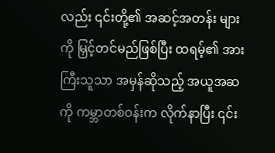လည်း ၎င်းတို့၏ အဆင့်အတန်း များကို မြှင့်တင်မည်ဖြစ်ပြီး ထရမ့်၏ အားကြီးသူသာ အမှန်ဆိုသည့် အယူအဆကို ကမ္ဘာတစ်ဝန်းက လိုက်နာပြီး ၎င်း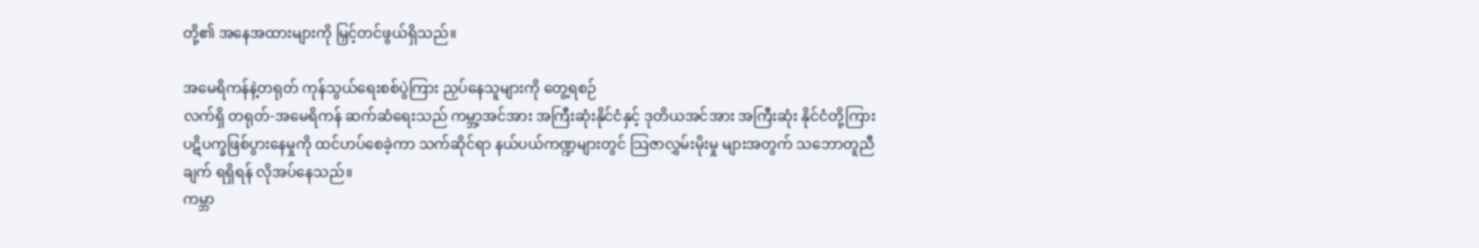တို့၏ အနေအထားများကို မြှင့်တင်ဖွယ်ရှိသည်။

အမေရိကန်နဲ့တရုတ် ကုန်သွယ်ရေးစစ်ပွဲကြား ညှပ်နေသူများကို တွေ့ရစဉ်
လက်ရှိ တရုတ်-အမေရိကန် ဆက်ဆံရေးသည် ကမ္ဘာ့အင်အား အကြီးဆုံးနိုင်ငံနှင့် ဒုတိယအင်အား အကြီးဆုံး နိုင်ငံတို့ကြား ပဋိပက္ခဖြစ်ပွားနေမှုကို ထင်ဟပ်စေခဲ့ကာ သက်ဆိုင်ရာ နယ်ပယ်ကဏ္ဍများတွင် သြဇာလွှမ်းမိုးမှု များအတွက် သဘောတူညီချက် ရရှိရန် လိုအပ်နေသည်။
ကမ္ဘာ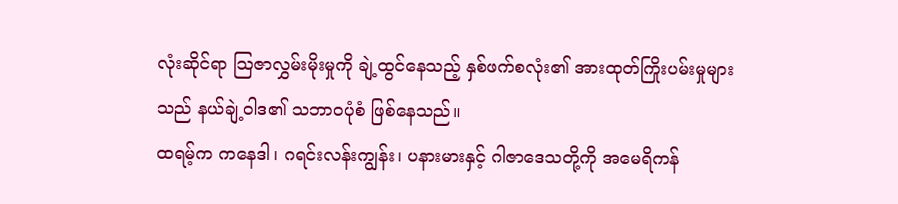လုံးဆိုင်ရာ သြဇာလွှမ်းမိုးမှုကို ချဲ့ထွင်နေသည့် နှစ်ဖက်စလုံး၏ အားထုတ်ကြိုးပမ်းမှုများသည် နယ်ချဲ့ဝါဒ၏ သဘာဝပုံစံ ဖြစ်နေသည်။
ထရမ့်က ကနေဒါ၊ ဂရင်းလန်းကျွန်း၊ ပနားမားနှင့် ဂါဇာဒေသတို့ကို အမေရိကန်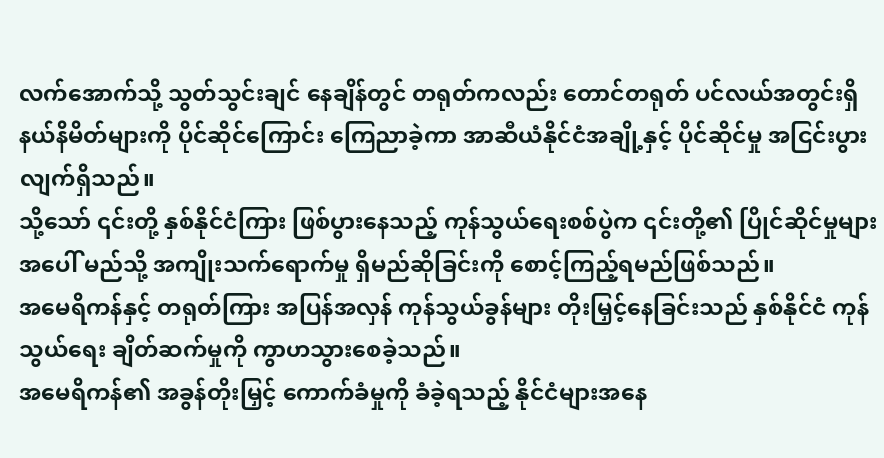လက်အောက်သို့ သွတ်သွင်းချင် နေချိန်တွင် တရုတ်ကလည်း တောင်တရုတ် ပင်လယ်အတွင်းရှိ နယ်နိမိတ်များကို ပိုင်ဆိုင်ကြောင်း ကြေညာခဲ့ကာ အာဆီယံနိုင်ငံအချို့နှင့် ပိုင်ဆိုင်မှု အငြင်းပွားလျက်ရှိသည်။
သို့သော် ၎င်းတို့ နှစ်နိုင်ငံကြား ဖြစ်ပွားနေသည့် ကုန်သွယ်ရေးစစ်ပွဲက ၎င်းတို့၏ ပြိုင်ဆိုင်မှုများအပေါ် မည်သို့ အကျိုးသက်ရောက်မှု ရှိမည်ဆိုခြင်းကို စောင့်ကြည့်ရမည်ဖြစ်သည်။
အမေရိကန်နှင့် တရုတ်ကြား အပြန်အလှန် ကုန်သွယ်ခွန်များ တိုးမြှင့်နေခြင်းသည် နှစ်နိုင်ငံ ကုန်သွယ်ရေး ချိတ်ဆက်မှုကို ကွာဟသွားစေခဲ့သည်။
အမေရိကန်၏ အခွန်တိုးမြှင့် ကောက်ခံမှုကို ခံခဲ့ရသည့် နိုင်ငံများအနေ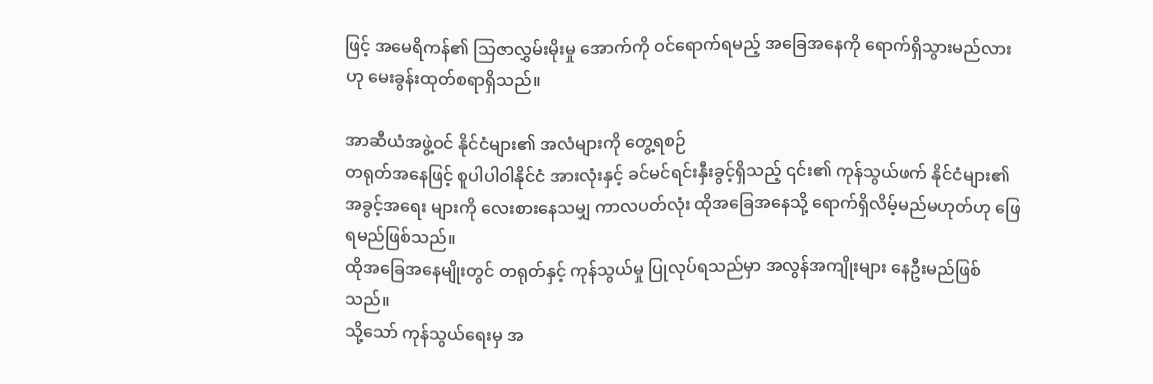ဖြင့် အမေရိကန်၏ သြဇာလွှမ်းမိုးမှု အောက်ကို ဝင်ရောက်ရမည့် အခြေအနေကို ရောက်ရှိသွားမည်လားဟု မေးခွန်းထုတ်စရာရှိသည်။

အာဆီယံအဖွဲ့ဝင် နိုင်ငံများ၏ အလံများကို တွေ့ရစဉ်
တရုတ်အနေဖြင့် စူပါပါဝါနိုင်ငံ အားလုံးနှင့် ခင်မင်ရင်းနှီးခွင့်ရှိသည့် ၎င်း၏ ကုန်သွယ်ဖက် နိုင်ငံများ၏ အခွင့်အရေး များကို လေးစားနေသမျှ ကာလပတ်လုံး ထိုအခြေအနေသို့ ရောက်ရှိလိမ့်မည်မဟုတ်ဟု ဖြေရမည်ဖြစ်သည်။
ထိုအခြေအနေမျိုးတွင် တရုတ်နှင့် ကုန်သွယ်မှု ပြုလုပ်ရသည်မှာ အလွန်အကျိုးများ နေဦးမည်ဖြစ်သည်။
သို့သော် ကုန်သွယ်ရေးမှ အ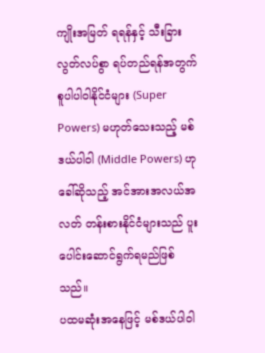ကျိုးအမြတ် ရရန်နှင့် သီးခြားလွတ်လပ်စွာ ရပ်တည်ရန်အတွက် စူပါပါဝါနိုင်ငံများ (Super Powers) မဟုတ်သေးသည့် မစ်ဒယ်ပါဝါ (Middle Powers) ဟုခေါ်ဆိုသည့် အင်အားအလယ်အလတ် တန်းစားနိုင်ငံများသည် ပူးပေါင်းဆောင်ရွက်ရမည်ဖြစ်သည်။
ပထမဆုံးအနေဖြင့် မစ်ဒယ်ပါဝါ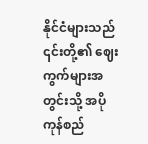နိုင်ငံများသည် ၎င်းတို့၏ ဈေးကွက်များအတွင်းသို့ အပိုကုန်စည်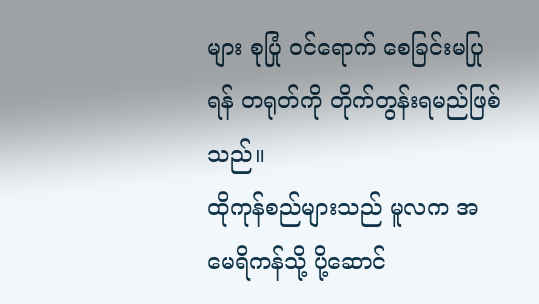များ စုပြုံ ဝင်ရောက် စေခြင်းမပြုရန် တရုတ်ကို တိုက်တွန်းရမည်ဖြစ်သည်။
ထိုကုန်စည်များသည် မူလက အမေရိကန်သို့ ပို့ဆောင်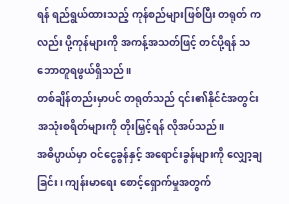ရန် ရည်ရွယ်ထားသည့် ကုန်စည်များဖြစ်ပြီး တရုတ် ကလည်း ပို့ကုန်များကို အကန့်အသတ်ဖြင့် တင်ပို့ရန် သဘောတူရဖွယ်ရှိသည်။
တစ်ချိန်တည်းမှာပင် တရုတ်သည် ၎င်း၏နိုင်ငံအတွင်း အသုံးစရိတ်များကို တိုးမြှင့်ရန် လိုအပ်သည်။
အဓိပ္ပာယ်မှာ ဝင်ငွေခွန်နှင့် အရောင်းခွန်များကို လျှော့ချခြင်း၊ ကျန်းမာရေး စောင့်ရှောက်မှုအတွက်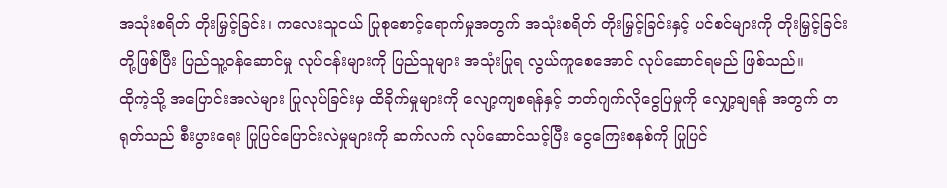အသုံးစရိတ် တိုးမြှင့်ခြင်း၊ ကလေးသူငယ် ပြုစုစောင့်ရောက်မှုအတွက် အသုံးစရိတ် တိုးမြှင့်ခြင်းနှင့် ပင်စင်များကို တိုးမြှင့်ခြင်း တို့ဖြစ်ပြီး ပြည်သူ့ဝန်ဆောင်မှု လုပ်ငန်းများကို ပြည်သူများ အသုံးပြုရ လွယ်ကူစေအောင် လုပ်ဆောင်ရမည် ဖြစ်သည်။
ထိုကဲ့သို့ အပြောင်းအလဲများ ပြုလုပ်ခြင်းမှ ထိခိုက်မှုများကို လျော့ကျစရန်နှင့် ဘတ်ဂျက်လိုငွေပြမှုကို လျှော့ချရန် အတွက် တရုတ်သည် စီးပွားရေး ပြုပြင်ပြောင်းလဲမှုများကို ဆက်လက် လုပ်ဆောင်သင့်ပြီး ငွေကြေးစနစ်ကို ပြုပြင်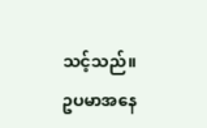သင့်သည်။
ဥပမာအနေ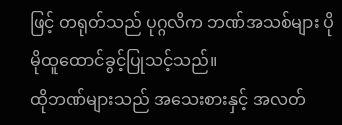ဖြင့် တရုတ်သည် ပုဂ္ဂလိက ဘဏ်အသစ်များ ပိုမိုထူထောင်ခွင့်ပြုသင့်သည်။
ထိုဘဏ်များသည် အသေးစားနှင့် အလတ်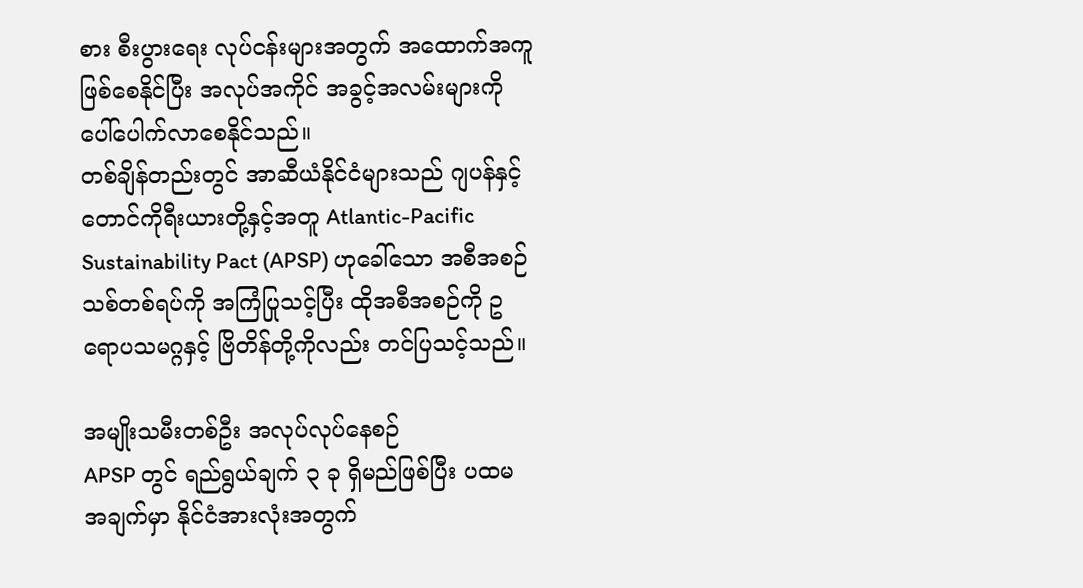စား စီးပွားရေး လုပ်ငန်းများအတွက် အထောက်အကူ ဖြစ်စေနိုင်ပြီး အလုပ်အကိုင် အခွင့်အလမ်းများကို ပေါ်ပေါက်လာစေနိုင်သည်။
တစ်ချိန်တည်းတွင် အာဆီယံနိုင်ငံများသည် ဂျပန်နှင့် တောင်ကိုရီးယားတို့နှင့်အတူ Atlantic-Pacific Sustainability Pact (APSP) ဟုခေါ်သော အစီအစဉ်သစ်တစ်ရပ်ကို အကြံပြုသင့်ပြီး ထိုအစီအစဉ်ကို ဥရောပသမဂ္ဂနှင့် ဗြိတိန်တို့ကိုလည်း တင်ပြသင့်သည်။

အမျိုးသမီးတစ်ဦး အလုပ်လုပ်နေစဉ်
APSP တွင် ရည်ရွယ်ချက် ၃ ခု ရှိမည်ဖြစ်ပြီး ပထမအချက်မှာ နိုင်ငံအားလုံးအတွက်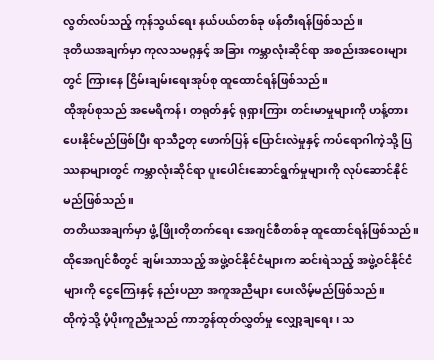လွတ်လပ်သည့် ကုန်သွယ်ရေး နယ်ပယ်တစ်ခု ဖန်တီးရန်ဖြစ်သည်။
ဒုတိယအချက်မှာ ကုလသမဂ္ဂနှင့် အခြား ကမ္ဘာလုံးဆိုင်ရာ အစည်းအဝေးများတွင် ကြားနေ ငြိမ်းချမ်းရေးအုပ်စု ထူထောင်ရန်ဖြစ်သည်။
ထိုအုပ်စုသည် အမေရိကန်၊ တရုတ်နှင့် ရုရှားကြား တင်းမာမှုများကို ဟန့်တားပေးနိုင်မည်ဖြစ်ပြီး ရာသီဥတု ဖောက်ပြန် ပြောင်းလဲမှုနှင့် ကပ်ရောဂါကဲ့သို့ ပြဿနာများတွင် ကမ္ဘာလုံးဆိုင်ရာ ပူးပေါင်းဆောင်ရွက်မှုများကို လုပ်ဆောင်နိုင်မည်ဖြစ်သည်။
တတိယအချက်မှာ ဖွံ့ဖြိုးတိုတက်ရေး အေဂျင်စီတစ်ခု ထူထောင်ရန်ဖြစ်သည်။
ထိုအေဂျင်စီတွင် ချမ်းသာသည့် အဖွဲ့ဝင်နိုင်ငံများက ဆင်းရဲသည့် အဖွဲ့ဝင်နိုင်ငံများကို ငွေကြေးနှင့် နည်းပညာ အကူအညီများ ပေးလိမ့်မည်ဖြစ်သည်။
ထိုကဲ့သို့ ပံ့ပိုးကူညီမှုသည် ကာဘွန်ထုတ်လွှတ်မှု လျှော့ချရေး၊ သ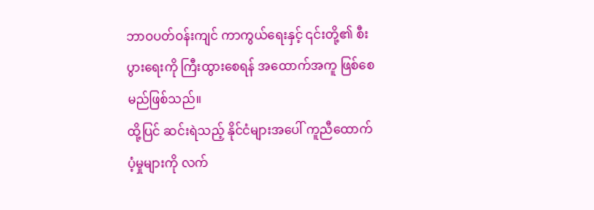ဘာဝပတ်ဝန်းကျင် ကာကွယ်ရေးနှင့် ၎င်းတို့၏ စီးပွားရေးကို ကြီးထွားစေရန် အထောက်အကူ ဖြစ်စေမည်ဖြစ်သည်။
ထို့ပြင် ဆင်းရဲသည့် နိုင်ငံများအပေါ် ကူညီထောက်ပံ့မှုများကို လက်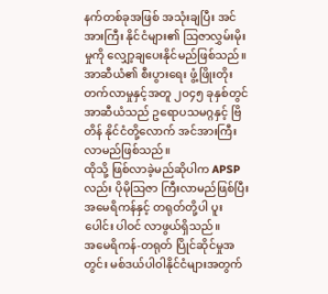နက်တစ်ခုအဖြစ် အသုံးချပြီး အင်အားကြီး နိုင်ငံများ၏ သြဇာလွှမ်းမိုးမှုကို လျှော့ချပေးနိုင်မည်ဖြစ်သည်။
အာဆီယံ၏ စီးပွားရေး ဖွံ့ဖြိုးတိုးတက်လာမှုနှင့်အတူ ၂၀၄၅ ခုနှစ်တွင် အာဆီယံသည် ဥရောပသမဂ္ဂနှင့် ဗြိတိန် နိုင်ငံတို့လောက် အင်အားကြီးလာမည်ဖြစ်သည်။
ထိုသို့ ဖြစ်လာခဲ့မည်ဆိုပါက APSP လည်း ပိုမိုသြဇာ ကြီးလာမည်ဖြစ်ပြီး အမေရိကန်နှင့် တရုတ်တို့ပါ ပူးပေါင်း ပါဝင် လာဖွယ်ရှိသည်။
အမေရိကန်-တရုတ် ပြိုင်ဆိုင်မှုအတွင်း မစ်ဒယ်ပါဝါနိုင်ငံများအတွက်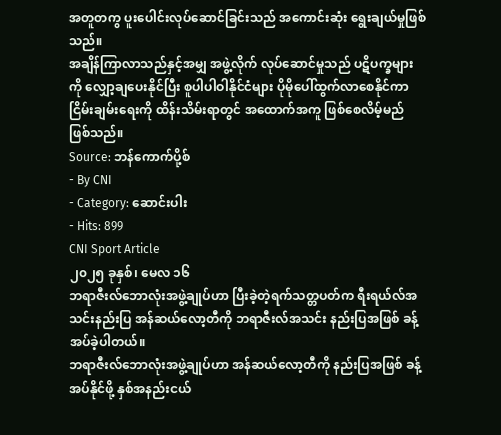အတူတကွ ပူးပေါင်းလုပ်ဆောင်ခြင်းသည် အကောင်းဆုံး ရွေးချယ်မှုဖြစ်သည်။
အချိန်ကြာလာသည်နှင့်အမျှ အဖွဲ့လိုက် လုပ်ဆောင်မှုသည် ပဋိပက္ခများကို လျှော့ချပေးနိုင်ပြီး စူပါပါဝါနိုင်ငံများ ပိုမိုပေါ်ထွက်လာစေနိုင်ကာ ငြိမ်းချမ်းရေးကို ထိန်းသိမ်းရာတွင် အထောက်အကူ ဖြစ်စေလိမ့်မည် ဖြစ်သည်။
Source: ဘန်ကောက်ပို့စ်
- By CNI
- Category: ဆောင်းပါး
- Hits: 899
CNI Sport Article
၂၀၂၅ ခုနှစ်၊ မေလ ၁၆
ဘရာဇီးလ်ဘောလုံးအဖွဲ့ချုပ်ဟာ ပြီးခဲ့တဲ့ရက်သတ္တပတ်က ရီးရယ်လ်အသင်းနည်းပြ အန်ဆယ်လော့တီကို ဘရာဇီးလ်အသင်း နည်းပြအဖြစ် ခန့်အပ်ခဲ့ပါတယ်။
ဘရာဇီးလ်ဘောလုံးအဖွဲ့ချုပ်ဟာ အန်ဆယ်လော့တီကို နည်းပြအဖြစ် ခန့်အပ်နိုင်ဖို့ နှစ်အနည်းငယ်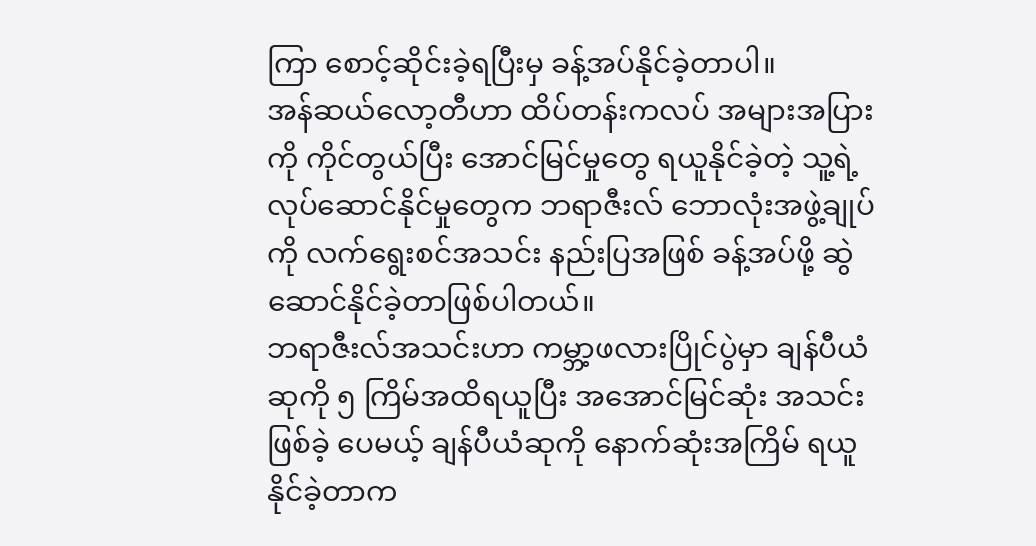ကြာ စောင့်ဆိုင်းခဲ့ရပြီးမှ ခန့်အပ်နိုင်ခဲ့တာပါ။
အန်ဆယ်လော့တီဟာ ထိပ်တန်းကလပ် အများအပြားကို ကိုင်တွယ်ပြီး အောင်မြင်မှုတွေ ရယူနိုင်ခဲ့တဲ့ သူ့ရဲ့ လုပ်ဆောင်နိုင်မှုတွေက ဘရာဇီးလ် ဘောလုံးအဖွဲ့ချုပ်ကို လက်ရွေးစင်အသင်း နည်းပြအဖြစ် ခန့်အပ်ဖို့ ဆွဲဆောင်နိုင်ခဲ့တာဖြစ်ပါတယ်။
ဘရာဇီးလ်အသင်းဟာ ကမ္ဘာ့ဖလားပြိုင်ပွဲမှာ ချန်ပီယံဆုကို ၅ ကြိမ်အထိရယူပြီး အအောင်မြင်ဆုံး အသင်းဖြစ်ခဲ့ ပေမယ့် ချန်ပီယံဆုကို နောက်ဆုံးအကြိမ် ရယူနိုင်ခဲ့တာက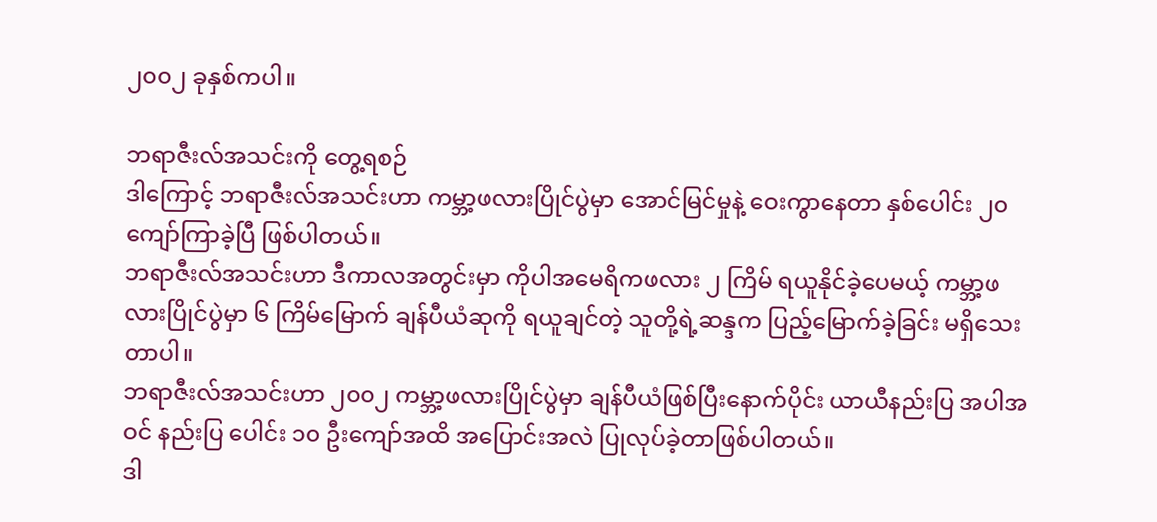၂၀၀၂ ခုနှစ်ကပါ။

ဘရာဇီးလ်အသင်းကို တွေ့ရစဉ်
ဒါကြောင့် ဘရာဇီးလ်အသင်းဟာ ကမ္ဘာ့ဖလားပြိုင်ပွဲမှာ အောင်မြင်မှုနဲ့ ဝေးကွာနေတာ နှစ်ပေါင်း ၂၀ ကျော်ကြာခဲ့ပြီ ဖြစ်ပါတယ်။
ဘရာဇီးလ်အသင်းဟာ ဒီကာလအတွင်းမှာ ကိုပါအမေရိကဖလား ၂ ကြိမ် ရယူနိုင်ခဲ့ပေမယ့် ကမ္ဘာ့ဖလားပြိုင်ပွဲမှာ ၆ ကြိမ်မြောက် ချန်ပီယံဆုကို ရယူချင်တဲ့ သူတို့ရဲ့ဆန္ဒက ပြည့်မြောက်ခဲ့ခြင်း မရှိသေးတာပါ။
ဘရာဇီးလ်အသင်းဟာ ၂၀၀၂ ကမ္ဘာ့ဖလားပြိုင်ပွဲမှာ ချန်ပီယံဖြစ်ပြီးနောက်ပိုင်း ယာယီနည်းပြ အပါအဝင် နည်းပြ ပေါင်း ၁၀ ဦးကျော်အထိ အပြောင်းအလဲ ပြုလုပ်ခဲ့တာဖြစ်ပါတယ်။
ဒါ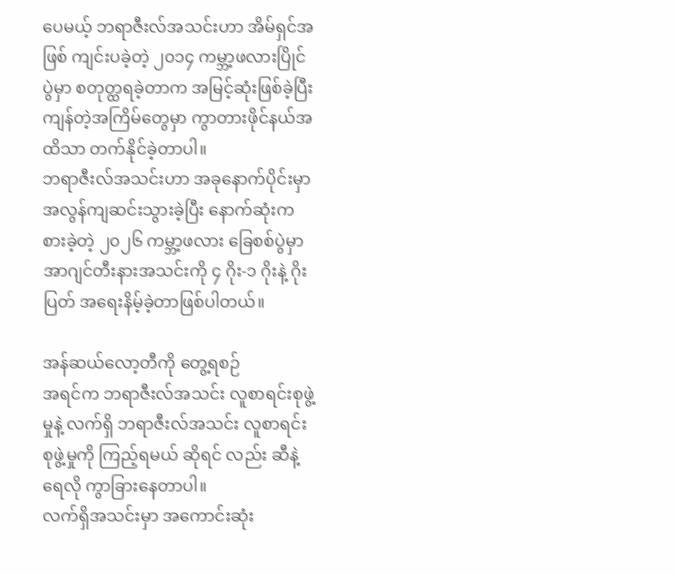ပေမယ့် ဘရာဇီးလ်အသင်းဟာ အိမ်ရှင်အဖြစ် ကျင်းပခဲ့တဲ့ ၂၀၁၄ ကမ္ဘာ့ဖလားပြိုင်ပွဲမှာ စတုတ္ထရခဲ့တာက အမြင့်ဆုံးဖြစ်ခဲ့ပြီး ကျန်တဲ့အကြိမ်တွေမှာ ကွာတားဖိုင်နယ်အထိသာ တက်နိုင်ခဲ့တာပါ။
ဘရာဇီးလ်အသင်းဟာ အခုနောက်ပိုင်းမှာ အလွန်ကျဆင်းသွားခဲ့ပြီး နောက်ဆုံးကစားခဲ့တဲ့ ၂၀၂၆ ကမ္ဘာ့ဖလား ခြေစစ်ပွဲမှာ အာဂျင်တီးနားအသင်းကို ၄ ဂိုး-၁ ဂိုးနဲ့ ဂိုးပြတ် အရေးနိမ့်ခဲ့တာဖြစ်ပါတယ်။

အန်ဆယ်လော့တီကို တွေ့ရစဉ်
အရင်က ဘရာဇီးလ်အသင်း လူစာရင်းစုဖွဲ့မှုနဲ့ လက်ရှိ ဘရာဇီးလ်အသင်း လူစာရင်းစုဖွဲ့မှုကို ကြည့်ရမယ် ဆိုရင် လည်း ဆီနဲ့ ရေလို ကွာခြားနေတာပါ။
လက်ရှိအသင်းမှာ အကောင်းဆုံး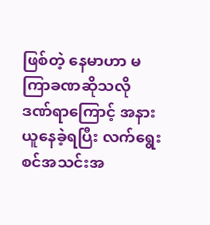ဖြစ်တဲ့ နေမာဟာ မကြာခဏဆိုသလို ဒဏ်ရာကြောင့် အနားယူနေခဲ့ရပြီး လက်ရွေးစင်အသင်းအ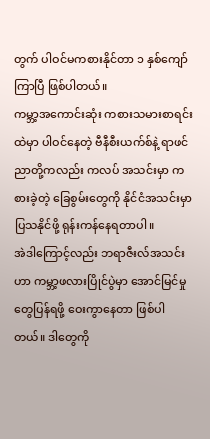တွက် ပါဝင်မကစားနိုင်တာ ၁ နှစ်ကျော်ကြာပြီ ဖြစ်ပါတယ်။
ကမ္ဘာ့အကောင်းဆုံး ကစားသမားစာရင်းထဲမှာ ပါဝင်နေတဲ့ ဗီနီစီးယက်စ်နဲ့ ရာဖင်ညာတို့ကလည်း ကလပ် အသင်းမှာ ကစားခဲ့တဲ့ ခြေစွမ်းတွေကို နိုင်ငံအသင်းမှာ ပြသနိုင်ဖို့ ရုန်းကန်နေရတာပါ။
အဲဒါကြောင့်လည်း ဘရာဇီးလ်အသင်းဟာ ကမ္ဘာ့ဖလားပြိုင်ပွဲမှာ အောင်မြင်မှုတွေပြန်ရဖို့ ဝေးကွာနေတာ ဖြစ်ပါတယ်။ ဒါတွေကို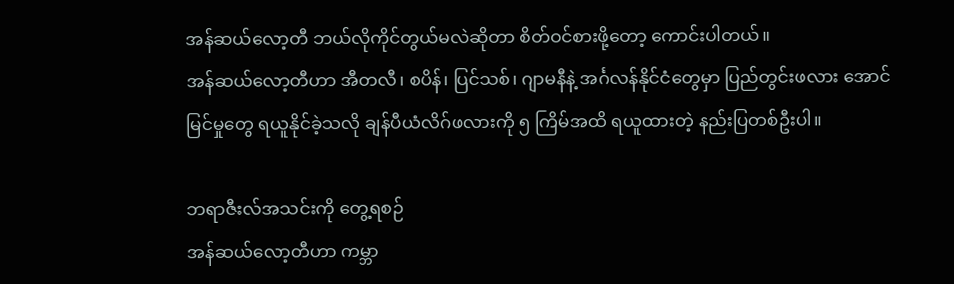အန်ဆယ်လော့တီ ဘယ်လိုကိုင်တွယ်မလဲဆိုတာ စိတ်ဝင်စားဖို့တော့ ကောင်းပါတယ်။
အန်ဆယ်လော့တီဟာ အီတလီ၊ စပိန်၊ ပြင်သစ်၊ ဂျာမနီနဲ့ အင်္ဂလန်နိုင်ငံတွေမှာ ပြည်တွင်းဖလား အောင်မြင်မှုတွေ ရယူနိုင်ခဲ့သလို ချန်ပီယံလိဂ်ဖလားကို ၅ ကြိမ်အထိ ရယူထားတဲ့ နည်းပြတစ်ဦးပါ။

ဘရာဇီးလ်အသင်းကို တွေ့ရစဉ်
အန်ဆယ်လော့တီဟာ ကမ္ဘာ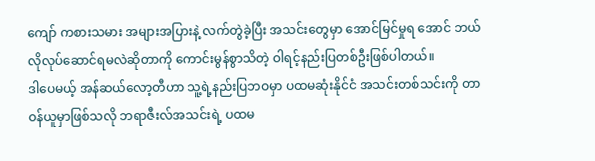ကျော် ကစားသမား အများအပြားနဲ့ လက်တွဲခဲ့ပြီး အသင်းတွေမှာ အောင်မြင်မှုရ အောင် ဘယ်လိုလုပ်ဆောင်ရမလဲဆိုတာကို ကောင်းမွန်စွာသိတဲ့ ဝါရင့်နည်းပြတစ်ဦးဖြစ်ပါတယ်။
ဒါပေမယ့် အန်ဆယ်လော့တီဟာ သူ့ရဲ့နည်းပြဘဝမှာ ပထမဆုံးနိုင်ငံ အသင်းတစ်သင်းကို တာဝန်ယူမှာဖြစ်သလို ဘရာဇီးလ်အသင်းရဲ့ ပထမ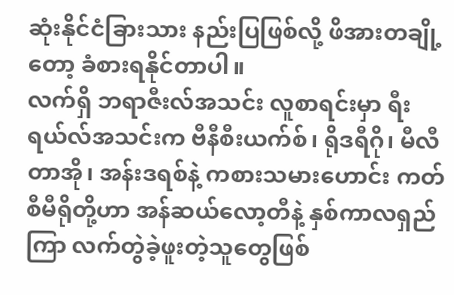ဆုံးနိုင်ငံခြားသား နည်းပြဖြစ်လို့ ဖိအားတချို့တော့ ခံစားရနိုင်တာပါ။
လက်ရှိ ဘရာဇီးလ်အသင်း လူစာရင်းမှာ ရီးရယ်လ်အသင်းက ဗီနီစီးယက်စ်၊ ရိုဒရီဂို၊ မီလီတာအို၊ အန်းဒရစ်နဲ့ ကစားသမားဟောင်း ကတ်စီမီရိုတို့ဟာ အန်ဆယ်လော့တီနဲ့ နှစ်ကာလရှည်ကြာ လက်တွဲခဲ့ဖူးတဲ့သူတွေဖြစ်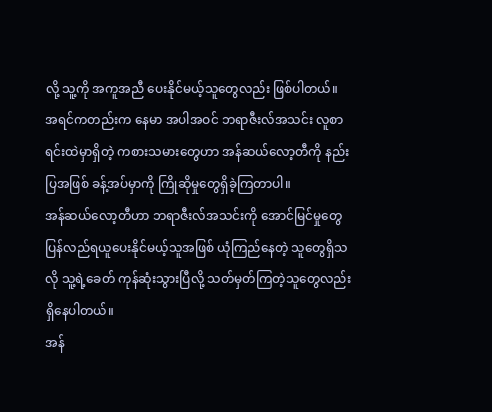လို့ သူ့ကို အကူအညီ ပေးနိုင်မယ့်သူတွေလည်း ဖြစ်ပါတယ်။
အရင်ကတည်းက နေမာ အပါအဝင် ဘရာဇီးလ်အသင်း လူစာရင်းထဲမှာရှိတဲ့ ကစားသမားတွေဟာ အန်ဆယ်လော့တီကို နည်းပြအဖြစ် ခန့်အပ်မှာကို ကြိုဆိုမှုတွေရှိခဲ့ကြတာပါ။
အန်ဆယ်လော့တီဟာ ဘရာဇီးလ်အသင်းကို အောင်မြင်မှုတွေ ပြန်လည်ရယူပေးနိုင်မယ့်သူအဖြစ် ယုံကြည်နေတဲ့ သူတွေရှိသလို သူ့ရဲ့ခေတ် ကုန်ဆုံးသွားပြီလို့ သတ်မှတ်ကြတဲ့သူတွေလည်း ရှိနေပါတယ်။
အန်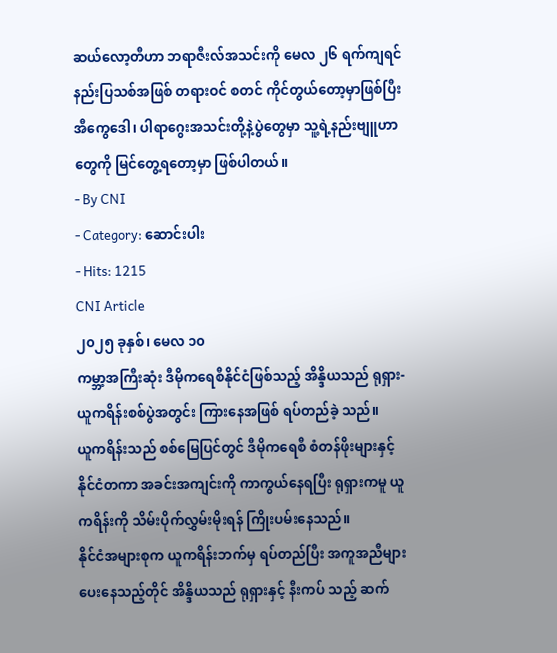ဆယ်လော့တီဟာ ဘရာဇီးလ်အသင်းကို မေလ ၂၆ ရက်ကျရင် နည်းပြသစ်အဖြစ် တရားဝင် စတင် ကိုင်တွယ်တော့မှာဖြစ်ပြီး အီကွေဒေါ၊ ပါရာဂွေးအသင်းတို့နဲ့ပွဲတွေမှာ သူ့ရဲ့နည်းဗျူဟာတွေကို မြင်တွေ့ရတော့မှာ ဖြစ်ပါတယ်။
- By CNI
- Category: ဆောင်းပါး
- Hits: 1215
CNI Article
၂၀၂၅ ခုနှစ်၊ မေလ ၁၀
ကမ္ဘာ့အကြီးဆုံး ဒီမိုကရေစီနိုင်ငံဖြစ်သည့် အိန္ဒိယသည် ရုရှား-ယူကရိန်းစစ်ပွဲအတွင်း ကြားနေအဖြစ် ရပ်တည်ခဲ့ သည်။
ယူကရိန်းသည် စစ်မြေပြင်တွင် ဒီမိုကရေစီ စံတန်ဖိုးများနှင့် နိုင်ငံတကာ အခင်းအကျင်းကို ကာကွယ်နေရပြီး ရုရှားကမူ ယူကရိန်းကို သိမ်းပိုက်လွှမ်းမိုးရန် ကြိုးပမ်းနေသည်။
နိုင်ငံအများစုက ယူကရိန်းဘက်မှ ရပ်တည်ပြီး အကူအညီများ ပေးနေသည့်တိုင် အိန္ဒိယသည် ရုရှားနှင့် နီးကပ် သည့် ဆက်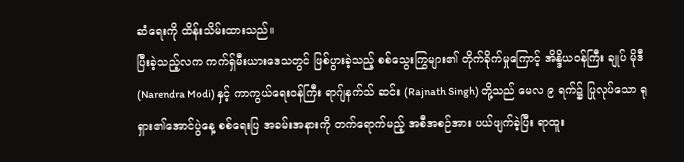ဆံရေးကို ထိန်းသိမ်းထားသည်။
ပြီးခဲ့သည့်လက ကက်ရှ်မီးယားဒေသတွင် ဖြစ်ပွားခဲ့သည့် စစ်သွေးကြွများ၏ တိုက်ခိုက်မှုကြောင့် အိန္ဒိယဝန်ကြီး ချုပ် မိုဒီ (Narendra Modi) နှင့် ကာကွယ်ရေးဝန်ကြီး ရာဂျ်နက်သ် ဆင်း (Rajnath Singh) တို့သည် မေလ ၉ ရက်၌ ပြုလုပ်သော ရုရှား၏အောင်ပွဲနေ့ စစ်ရေးပြ အခမ်းအနားကို တက်ရောက်မည့် အစီအစဉ်အား ပယ်ဖျက်ခဲ့ပြီး ရာထူး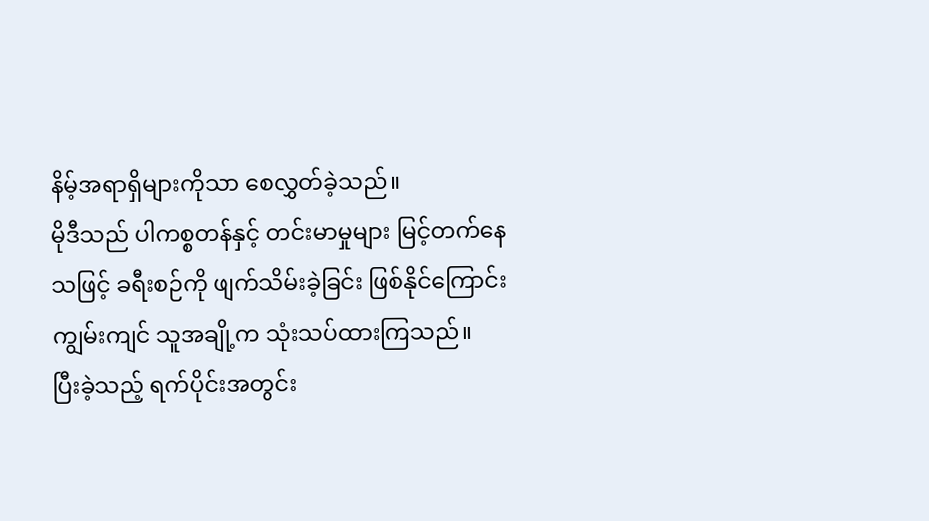နိမ့်အရာရှိများကိုသာ စေလွှတ်ခဲ့သည်။
မိုဒီသည် ပါကစ္စတန်နှင့် တင်းမာမှုများ မြင့်တက်နေသဖြင့် ခရီးစဉ်ကို ဖျက်သိမ်းခဲ့ခြင်း ဖြစ်နိုင်ကြောင်း ကျွမ်းကျင် သူအချို့က သုံးသပ်ထားကြသည်။
ပြီးခဲ့သည့် ရက်ပိုင်းအတွင်း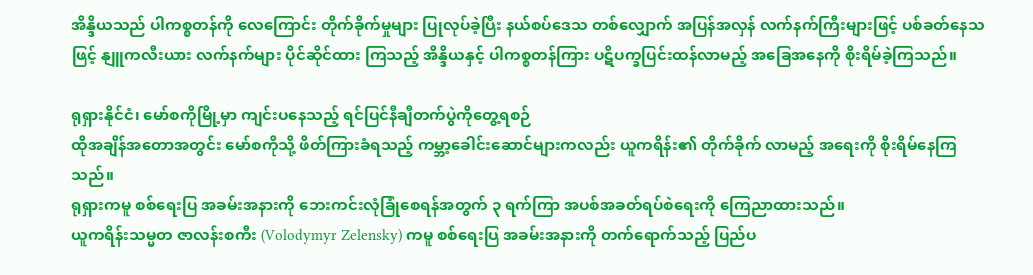အိန္ဒိယသည် ပါကစ္စတန်ကို လေကြောင်း တိုက်ခိုက်မှုများ ပြုလုပ်ခဲ့ပြီး နယ်စပ်ဒေသ တစ်လျှောက် အပြန်အလှန် လက်နက်ကြီးများဖြင့် ပစ်ခတ်နေသဖြင့် နျူကလီးယား လက်နက်များ ပိုင်ဆိုင်ထား ကြသည့် အိန္ဒိယနှင့် ပါကစ္စတန်ကြား ပဋိပက္ခပြင်းထန်လာမည့် အခြေအနေကို စိုးရိမ်ခဲ့ကြသည်။

ရုရှားနိုင်ငံ၊ မော်စကိုမြို့မှာ ကျင်းပနေသည့် ရင်ပြင်နီချီတက်ပွဲကိုတွေ့ရစဉ်
ထိုအချိန်အတောအတွင်း မော်စကိုသို့ ဖိတ်ကြားခံရသည့် ကမ္ဘာ့ခေါင်းဆောင်များကလည်း ယူကရိန်း၏ တိုက်ခိုက် လာမည့် အရေးကို စိုးရိမ်နေကြသည်။
ရုရှားကမူ စစ်ရေးပြ အခမ်းအနားကို ဘေးကင်းလုံခြုံစေရန်အတွက် ၃ ရက်ကြာ အပစ်အခတ်ရပ်စဲရေးကို ကြေညာထားသည်။
ယူကရိန်းသမ္မတ ဇာလန်းစကီး (Volodymyr Zelensky) ကမူ စစ်ရေးပြ အခမ်းအနားကို တက်ရောက်သည့် ပြည်ပ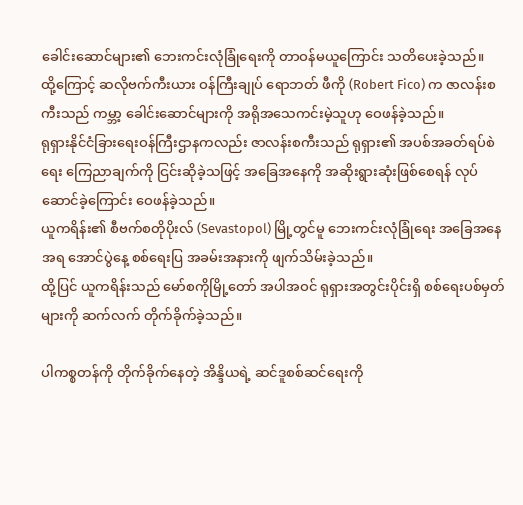ခေါင်းဆောင်များ၏ ဘေးကင်းလုံခြုံရေးကို တာဝန်မယူကြောင်း သတိပေးခဲ့သည်။
ထို့ကြောင့် ဆလိုဗက်ကီးယား ဝန်ကြီးချုပ် ရောဘတ် ဖီကို (Robert Fico) က ဇာလန်းစကီးသည် ကမ္ဘာ့ ခေါင်းဆောင်များကို အရိုအသေကင်းမဲ့သူဟု ဝေဖန်ခဲ့သည်။
ရုရှားနိုင်ငံခြားရေးဝန်ကြီးဌာနကလည်း ဇာလန်းစကီးသည် ရုရှား၏ အပစ်အခတ်ရပ်စဲရေး ကြေညာချက်ကို ငြင်းဆိုခဲ့သဖြင့် အခြေအနေကို အဆိုးရွားဆုံးဖြစ်စေရန် လုပ်ဆောင်ခဲ့ကြောင်း ဝေဖန်ခဲ့သည်။
ယူကရိန်း၏ စီဗက်စတိုပိုးလ် (Sevastopol) မြို့တွင်မူ ဘေးကင်းလုံခြုံရေး အခြေအနေအရ အောင်ပွဲနေ့ စစ်ရေးပြ အခမ်းအနားကို ဖျက်သိမ်းခဲ့သည်။
ထို့ပြင် ယူကရိန်းသည် မော်စကိုမြို့တော် အပါအဝင် ရုရှားအတွင်းပိုင်းရှိ စစ်ရေးပစ်မှတ်များကို ဆက်လက် တိုက်ခိုက်ခဲ့သည်။

ပါကစ္စတန်ကို တိုက်ခိုက်နေတဲ့ အိန္ဒိယရဲ့ ဆင်ဒူစစ်ဆင်ရေးကို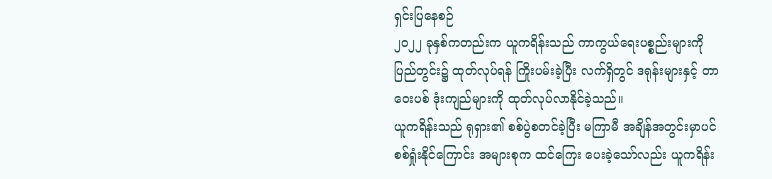ရှင်းပြနေစဉ်
၂၀၂၂ ခုနှစ်ကတည်းက ယူကရိန်းသည် ကာကွယ်ရေးပစ္စည်းများကို ပြည်တွင်း၌ ထုတ်လုပ်ရန် ကြိုးပမ်းခဲ့ပြီး လက်ရှိတွင် ဒရုန်းများနှင့် တာဝေးပစ် ဒုံးကျည်များကို ထုတ်လုပ်လာနိုင်ခဲ့သည်။
ယူကရိန်းသည် ရုရှား၏ စစ်ပွဲစတင်ခဲ့ပြီး မကြာမီ အချိန်အတွင်းမှာပင် စစ်ရှုံးနိုင်ကြောင်း အများစုက ထင်ကြေး ပေးခဲ့သော်လည်း ယူကရိန်း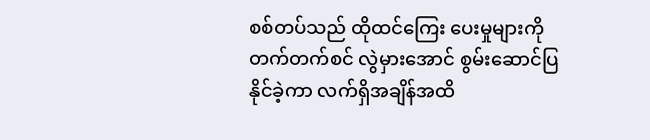စစ်တပ်သည် ထိုထင်ကြေး ပေးမှုများကို တက်တက်စင် လွဲမှားအောင် စွမ်းဆောင်ပြ နိုင်ခဲ့ကာ လက်ရှိအချိန်အထိ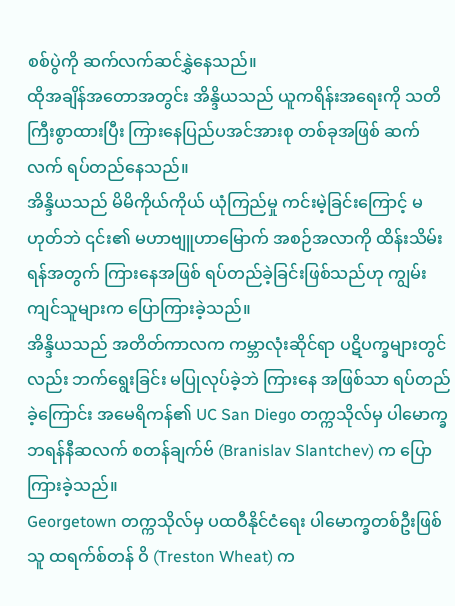စစ်ပွဲကို ဆက်လက်ဆင်နွှဲနေသည်။
ထိုအချိန်အတောအတွင်း အိန္ဒိယသည် ယူကရိန်းအရေးကို သတိကြီးစွာထားပြီး ကြားနေပြည်ပအင်အားစု တစ်ခုအဖြစ် ဆက်လက် ရပ်တည်နေသည်။
အိန္ဒိယသည် မိမိကိုယ်ကိုယ် ယုံကြည်မှု ကင်းမဲ့ခြင်းကြောင့် မဟုတ်ဘဲ ၎င်း၏ မဟာဗျူဟာမြောက် အစဉ်အလာကို ထိန်းသိမ်းရန်အတွက် ကြားနေအဖြစ် ရပ်တည်ခဲ့ခြင်းဖြစ်သည်ဟု ကျွမ်းကျင်သူများက ပြောကြားခဲ့သည်။
အိန္ဒိယသည် အတိတ်ကာလက ကမ္ဘာလုံးဆိုင်ရာ ပဋိပက္ခများတွင်လည်း ဘက်ရွေးခြင်း မပြုလုပ်ခဲ့ဘဲ ကြားနေ အဖြစ်သာ ရပ်တည်ခဲ့ကြောင်း အမေရိကန်၏ UC San Diego တက္ကသိုလ်မှ ပါမောက္ခ ဘရန်နီဆလက် စတန်ချက်ဗ် (Branislav Slantchev) က ပြောကြားခဲ့သည်။
Georgetown တက္ကသိုလ်မှ ပထဝီနိုင်ငံရေး ပါမောက္ခတစ်ဦးဖြစ်သူ ထရက်စ်တန် ဝိ (Treston Wheat) က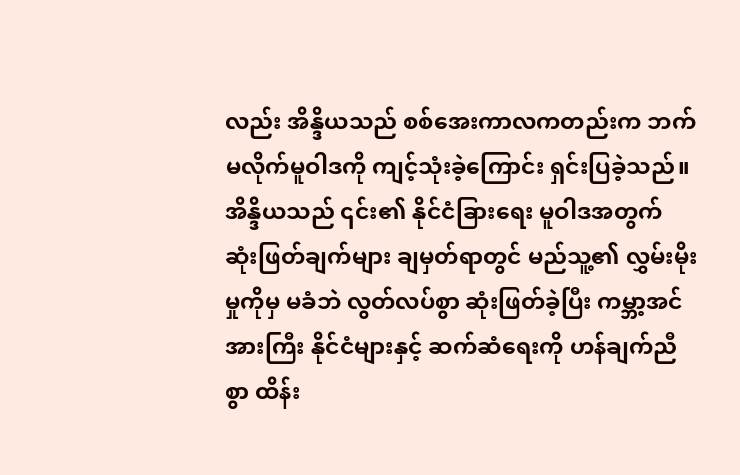လည်း အိန္ဒိယသည် စစ်အေးကာလကတည်းက ဘက်မလိုက်မူဝါဒကို ကျင့်သုံးခဲ့ကြောင်း ရှင်းပြခဲ့သည်။
အိန္ဒိယသည် ၎င်း၏ နိုင်ငံခြားရေး မူဝါဒအတွက် ဆုံးဖြတ်ချက်များ ချမှတ်ရာတွင် မည်သူ့၏ လွှမ်းမိုးမှုကိုမှ မခံဘဲ လွတ်လပ်စွာ ဆုံးဖြတ်ခဲ့ပြီး ကမ္ဘာ့အင်အားကြီး နိုင်ငံများနှင့် ဆက်ဆံရေးကို ဟန်ချက်ညီစွာ ထိန်း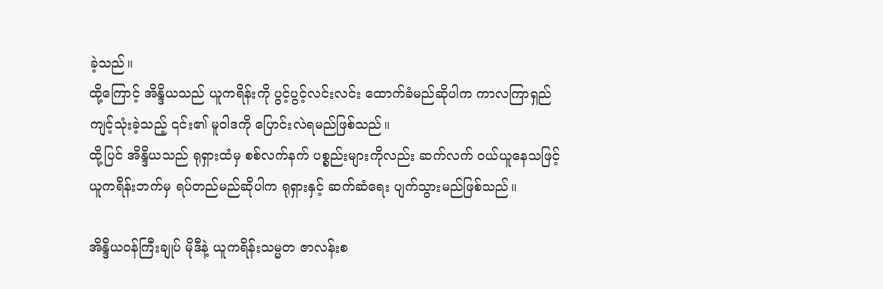ခဲ့သည်။
ထို့ကြောင့် အိန္ဒိယသည် ယူကရိန်းကို ပွင့်ပွင့်လင်းလင်း ထောက်ခံမည်ဆိုပါက ကာလကြာရှည် ကျင့်သုံးခဲ့သည့် ၎င်း၏ မူဝါဒကို ပြောင်းလဲရမည်ဖြစ်သည်။
ထို့ပြင် အိန္ဒိယသည် ရုရှားထံမှ စစ်လက်နက် ပစ္စည်းများကိုလည်း ဆက်လက် ဝယ်ယူနေသဖြင့် ယူကရိန်းဘက်မှ ရပ်တည်မည်ဆိုပါက ရုရှားနှင့် ဆက်ဆံရေး ပျက်သွားမည်ဖြစ်သည်။

အိန္ဒိယဝန်ကြီးချုပ် မိုဒီနဲ့ ယူကရိန်းသမ္မတ ဇာလန်းစ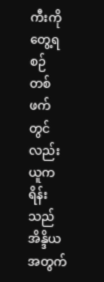ကီးကို တွေ့ရစဉ်
တစ်ဖက်တွင်လည်း ယူကရိန်းသည် အိန္ဒိယအတွက်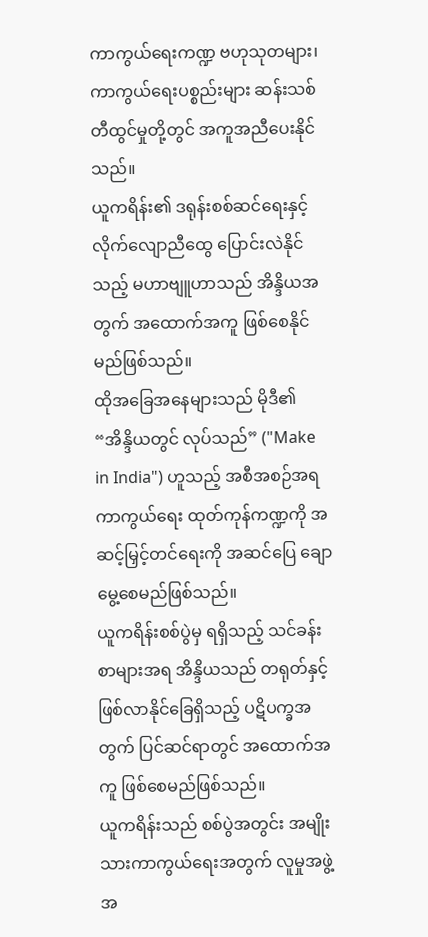ကာကွယ်ရေးကဏ္ဍ ဗဟုသုတများ၊ ကာကွယ်ရေးပစ္စည်းများ ဆန်းသစ်တီထွင်မှုတို့တွင် အကူအညီပေးနိုင်သည်။
ယူကရိန်း၏ ဒရုန်းစစ်ဆင်ရေးနှင့် လိုက်လျောညီထွေ ပြောင်းလဲနိုင်သည့် မဟာဗျူဟာသည် အိန္ဒိယအတွက် အထောက်အကူ ဖြစ်စေနိုင်မည်ဖြစ်သည်။
ထိုအခြေအနေများသည် မိုဒီ၏ “အိန္ဒိယတွင် လုပ်သည်” ("Make in India") ဟူသည့် အစီအစဉ်အရ ကာကွယ်ရေး ထုတ်ကုန်ကဏ္ဍကို အဆင့်မြှင့်တင်ရေးကို အဆင်ပြေ ချောမွေ့စေမည်ဖြစ်သည်။
ယူကရိန်းစစ်ပွဲမှ ရရှိသည့် သင်ခန်းစာများအရ အိန္ဒိယသည် တရုတ်နှင့် ဖြစ်လာနိုင်ခြေရှိသည့် ပဋိပက္ခအတွက် ပြင်ဆင်ရာတွင် အထောက်အကူ ဖြစ်စေမည်ဖြစ်သည်။
ယူကရိန်းသည် စစ်ပွဲအတွင်း အမျိုးသားကာကွယ်ရေးအတွက် လူမှုအဖွဲ့အ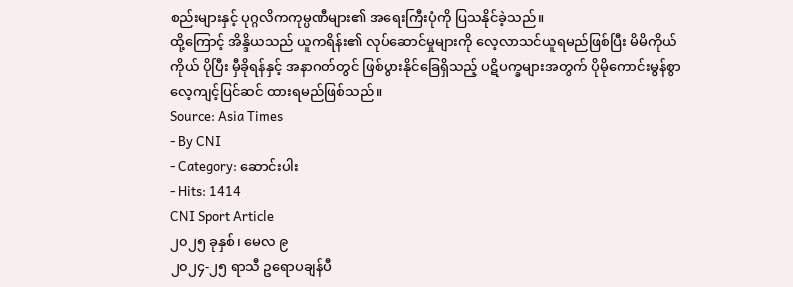စည်းများနှင့် ပုဂ္ဂလိကကုမ္ပဏီများ၏ အရေးကြီးပုံကို ပြသနိုင်ခဲ့သည်။
ထို့ကြောင့် အိန္ဒိယသည် ယူကရိန်း၏ လုပ်ဆောင်မှုများကို လေ့လာသင်ယူရမည်ဖြစ်ပြီး မိမိကိုယ်ကိုယ် ပိုပြီး မှီခိုရန်နှင့် အနာဂတ်တွင် ဖြစ်ပွားနိုင်ခြေရှိသည့် ပဋိပက္ခများအတွက် ပိုမိုကောင်းမွန်စွာ လေ့ကျင့်ပြင်ဆင် ထားရမည်ဖြစ်သည်။
Source: Asia Times
- By CNI
- Category: ဆောင်းပါး
- Hits: 1414
CNI Sport Article
၂၀၂၅ ခုနှစ်၊ မေလ ၉
၂၀၂၄-၂၅ ရာသီ ဥရောပချန်ပီ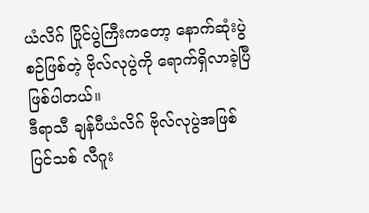ယံလိဂ် ပြိုင်ပွဲကြီးကတော့ နောက်ဆုံးပွဲစဉ်ဖြစ်တဲ့ ဗိုလ်လုပွဲကို ရောက်ရှိလာခဲ့ပြီ ဖြစ်ပါတယ်။
ဒီရာသီ ချန်ပီယံလိဂ် ဗိုလ်လုပွဲအဖြစ် ပြင်သစ် လီဂူး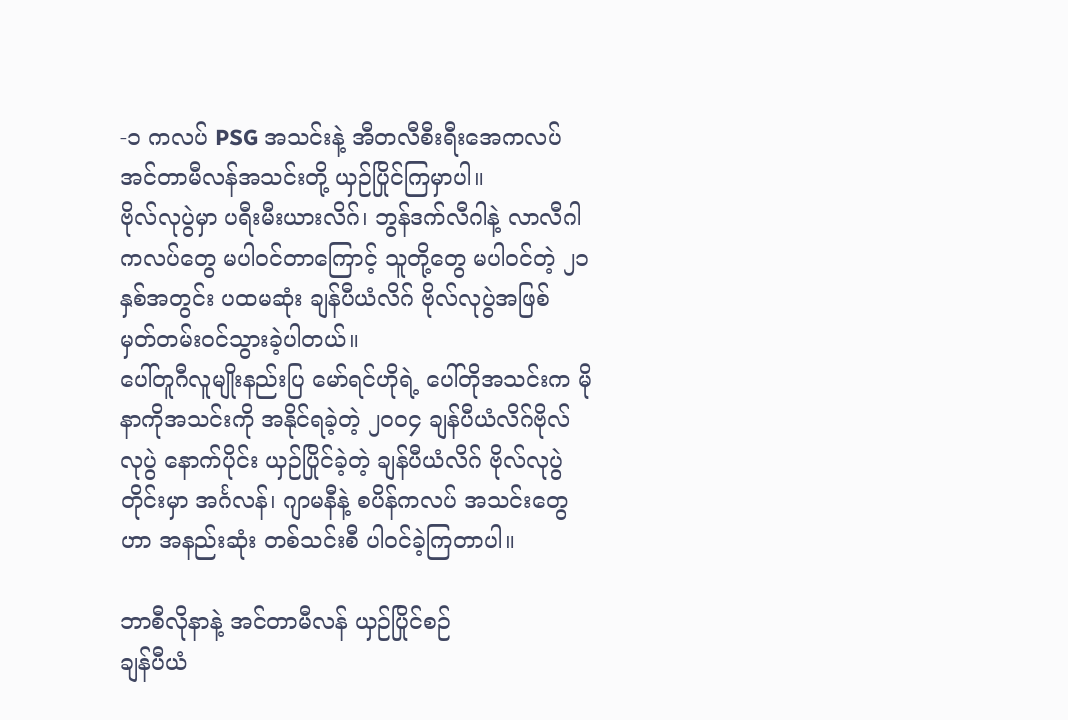-၁ ကလပ် PSG အသင်းနဲ့ အီတလီစီးရီးအေကလပ် အင်တာမီလန်အသင်းတို့ ယှဉ်ပြိုင်ကြမှာပါ။
ဗိုလ်လုပွဲမှာ ပရီးမီးယားလိဂ်၊ ဘွန်ဒက်လီဂါနဲ့ လာလီဂါကလပ်တွေ မပါဝင်တာကြောင့် သူတို့တွေ မပါဝင်တဲ့ ၂၁ နှစ်အတွင်း ပထမဆုံး ချန်ပီယံလိဂ် ဗိုလ်လုပွဲအဖြစ် မှတ်တမ်းဝင်သွားခဲ့ပါတယ်။
ပေါ်တူဂီလူမျိုးနည်းပြ မော်ရင်ဟိုရဲ့ ပေါ်တိုအသင်းက မိုနာကိုအသင်းကို အနိုင်ရခဲ့တဲ့ ၂၀၀၄ ချန်ပီယံလိဂ်ဗိုလ်လုပွဲ နောက်ပိုင်း ယှဉ်ပြိုင်ခဲ့တဲ့ ချန်ပီယံလိဂ် ဗိုလ်လုပွဲတိုင်းမှာ အင်္ဂလန်၊ ဂျာမနီနဲ့ စပိန်ကလပ် အသင်းတွေဟာ အနည်းဆုံး တစ်သင်းစီ ပါဝင်ခဲ့ကြတာပါ။

ဘာစီလိုနာနဲ့ အင်တာမီလန် ယှဉ်ပြိုင်စဉ်
ချန်ပီယံ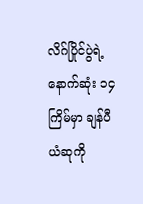လိဂ်ပြိုင်ပွဲရဲ့ နောက်ဆုံး ၁၄ ကြိမ်မှာ ချန်ပီယံဆုကို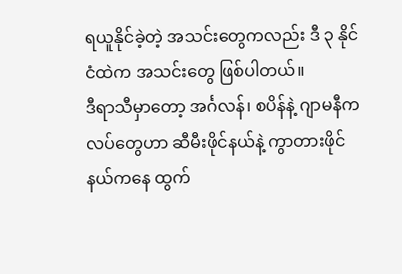ရယူနိုင်ခဲ့တဲ့ အသင်းတွေကလည်း ဒီ ၃ နိုင်ငံထဲက အသင်းတွေ ဖြစ်ပါတယ်။
ဒီရာသီမှာတော့ အင်္ဂလန်၊ စပိန်နဲ့ ဂျာမနီကလပ်တွေဟာ ဆီမီးဖိုင်နယ်နဲ့ ကွာတားဖိုင်နယ်ကနေ ထွက်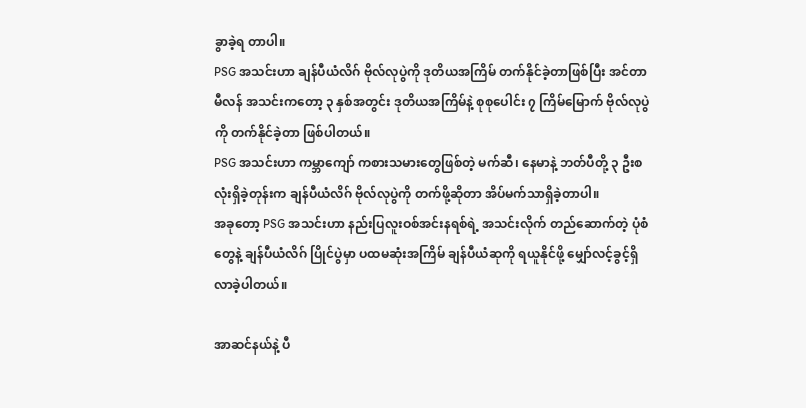ခွာခဲ့ရ တာပါ။
PSG အသင်းဟာ ချန်ပီယံလိဂ် ဗိုလ်လုပွဲကို ဒုတိယအကြိမ် တက်နိုင်ခဲ့တာဖြစ်ပြီး အင်တာမီလန် အသင်းကတော့ ၃ နှစ်အတွင်း ဒုတိယအကြိမ်နဲ့ စုစုပေါင်း ၇ ကြိမ်မြောက် ဗိုလ်လုပွဲကို တက်နိုင်ခဲ့တာ ဖြစ်ပါတယ်။
PSG အသင်းဟာ ကမ္ဘာကျော် ကစားသမားတွေဖြစ်တဲ့ မက်ဆီ၊ နေမာနဲ့ ဘတ်ပီတို့ ၃ ဦးစလုံးရှိခဲ့တုန်းက ချန်ပီယံလိဂ် ဗိုလ်လုပွဲကို တက်ဖို့ဆိုတာ အိပ်မက်သာရှိခဲ့တာပါ။
အခုတော့ PSG အသင်းဟာ နည်းပြလူးဝစ်အင်းနရစ်ရဲ့ အသင်းလိုက် တည်ဆောက်တဲ့ ပုံစံတွေနဲ့ ချန်ပီယံလိဂ် ပြိုင်ပွဲမှာ ပထမဆုံးအကြိမ် ချန်ပီယံဆုကို ရယူနိုင်ဖို့ မျှော်လင့်ခွင့်ရှိလာခဲ့ပါတယ်။

အာဆင်နယ်နဲ့ ပီ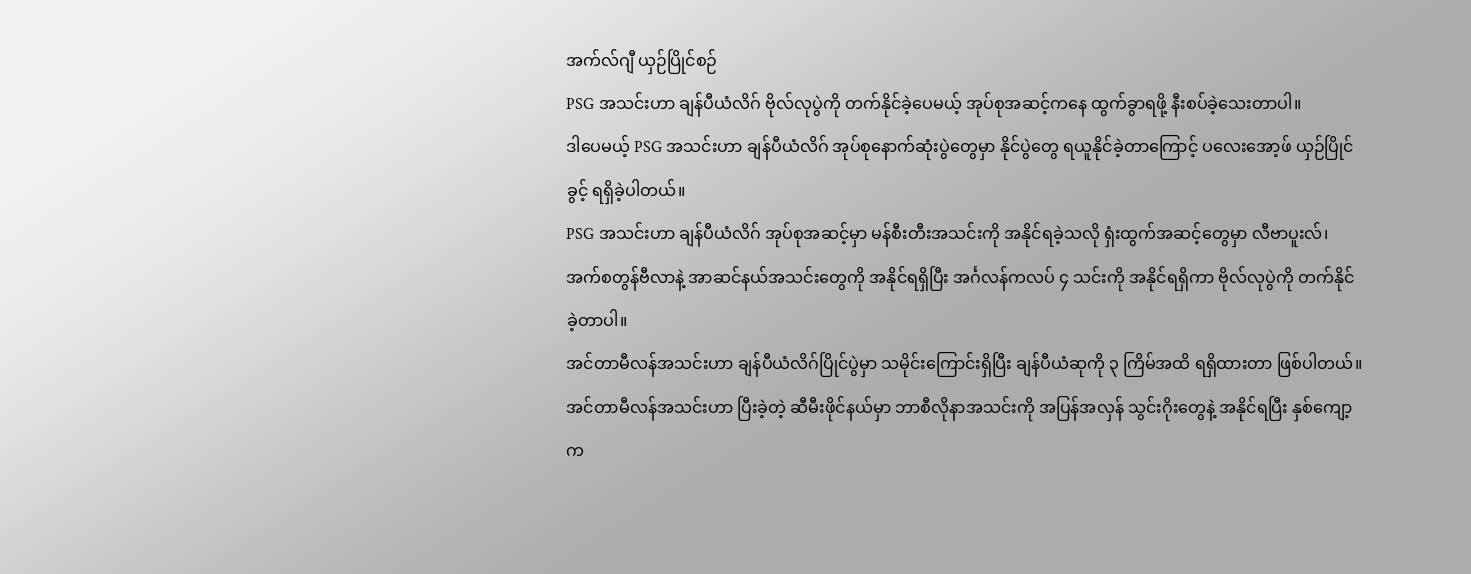အက်လ်ဂျီ ယှဉ်ပြိုင်စဉ်
PSG အသင်းဟာ ချန်ပီယံလိဂ် ဗိုလ်လုပွဲကို တက်နိုင်ခဲ့ပေမယ့် အုပ်စုအဆင့်ကနေ ထွက်ခွာရဖို့ နီးစပ်ခဲ့သေးတာပါ။
ဒါပေမယ့် PSG အသင်းဟာ ချန်ပီယံလိဂ် အုပ်စုနောက်ဆုံးပွဲတွေမှာ နိုင်ပွဲတွေ ရယူနိုင်ခဲ့တာကြောင့် ပလေးအော့ဖ် ယှဉ်ပြိုင်ခွင့် ရရှိခဲ့ပါတယ်။
PSG အသင်းဟာ ချန်ပီယံလိဂ် အုပ်စုအဆင့်မှာ မန်စီးတီးအသင်းကို အနိုင်ရခဲ့သလို ရှံးထွက်အဆင့်တွေမှာ လီဗာပူးလ်၊ အက်စတွန်ဗီလာနဲ့ အာဆင်နယ်အသင်းတွေကို အနိုင်ရရှိပြီး အင်္ဂလန်ကလပ် ၄ သင်းကို အနိုင်ရရှိကာ ဗိုလ်လုပွဲကို တက်နိုင်ခဲ့တာပါ။
အင်တာမီလန်အသင်းဟာ ချန်ပီယံလိဂ်ပြိုင်ပွဲမှာ သမိုင်းကြောင်းရှိပြီး ချန်ပီယံဆုကို ၃ ကြိမ်အထိ ရရှိထားတာ ဖြစ်ပါတယ်။
အင်တာမီလန်အသင်းဟာ ပြီးခဲ့တဲ့ ဆီမီးဖိုင်နယ်မှာ ဘာစီလိုနာအသင်းကို အပြန်အလှန် သွင်းဂိုးတွေနဲ့ အနိုင်ရပြီး နှစ်ကျော့က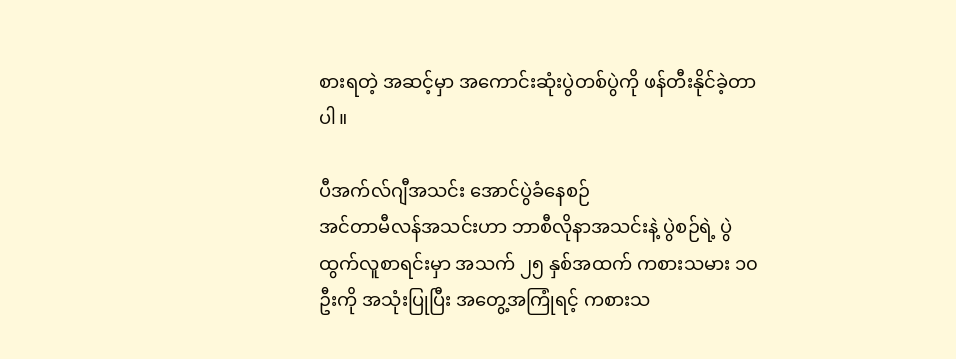စားရတဲ့ အဆင့်မှာ အကောင်းဆုံးပွဲတစ်ပွဲကို ဖန်တီးနိုင်ခဲ့တာပါ။

ပီအက်လ်ဂျီအသင်း အောင်ပွဲခံနေစဉ်
အင်တာမီလန်အသင်းဟာ ဘာစီလိုနာအသင်းနဲ့ ပွဲစဉ်ရဲ့ ပွဲထွက်လူစာရင်းမှာ အသက် ၂၅ နှစ်အထက် ကစားသမား ၁၀ ဦးကို အသုံးပြုပြီး အတွေ့အကြုံရင့် ကစားသ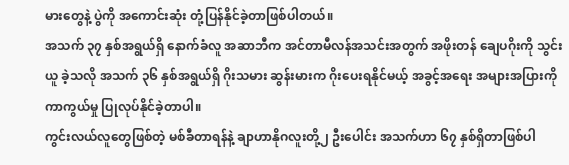မားတွေနဲ့ ပွဲကို အကောင်းဆုံး တုံ့ပြန်နိုင်ခဲ့တာဖြစ်ပါတယ်။
အသက် ၃၇ နှစ်အရွယ်ရှိ နောက်ခံလူ အဆာဘီက အင်တာမီလန်အသင်းအတွက် အဖိုးတန် ချေပဂိုးကို သွင်းယူ ခဲ့သလို အသက် ၃၆ နှစ်အရွယ်ရှိ ဂိုးသမား ဆွန်းမားက ဂိုးပေးရနိုင်မယ့် အခွင့်အရေး အများအပြားကို ကာကွယ်မှု ပြုလုပ်နိုင်ခဲ့တာပါ။
ကွင်းလယ်လူတွေဖြစ်တဲ့ မစ်ခီတာရန်နဲ့ ချာဟာနိုဂလူးတို့၂ ဦးပေါင်း အသက်ဟာ ၆၇ နှစ်ရှိတာဖြစ်ပါ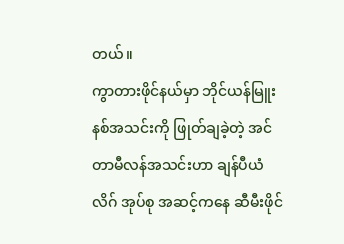တယ်။
ကွာတားဖိုင်နယ်မှာ ဘိုင်ယန်မြူးနစ်အသင်းကို ဖြုတ်ချခဲ့တဲ့ အင်တာမီလန်အသင်းဟာ ချန်ပီယံလိဂ် အုပ်စု အဆင့်ကနေ ဆီမီးဖိုင်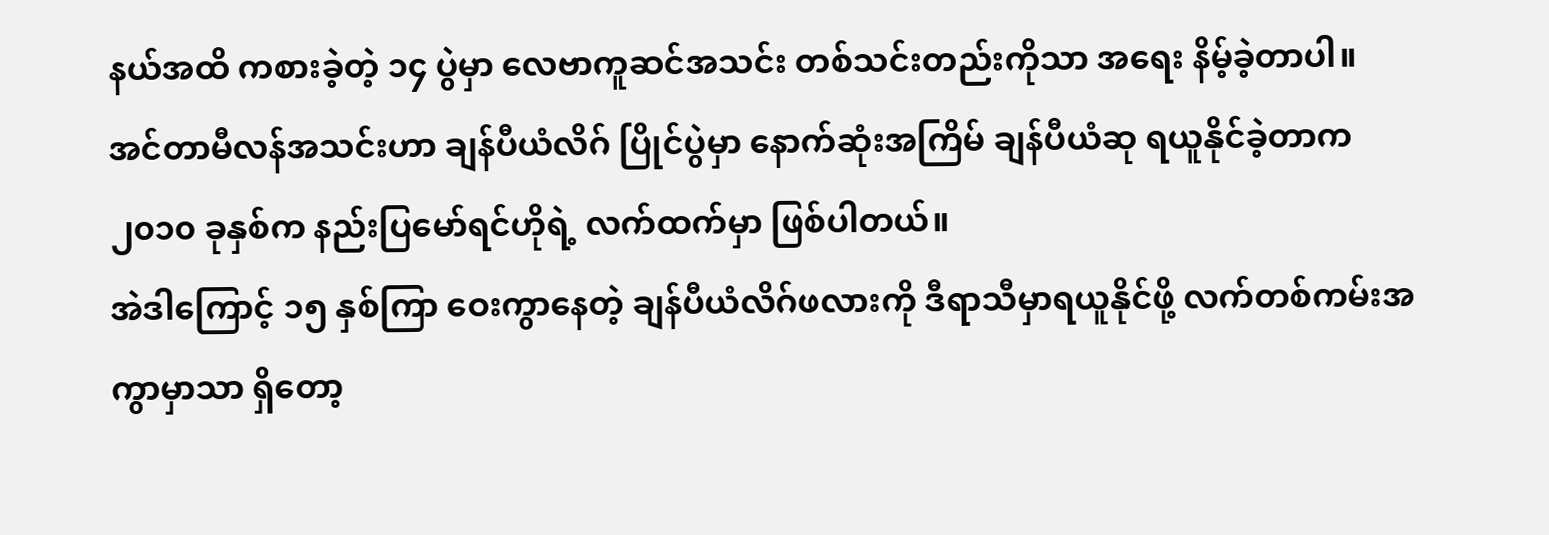နယ်အထိ ကစားခဲ့တဲ့ ၁၄ ပွဲမှာ လေဗာကူဆင်အသင်း တစ်သင်းတည်းကိုသာ အရေး နိမ့်ခဲ့တာပါ။
အင်တာမီလန်အသင်းဟာ ချန်ပီယံလိဂ် ပြိုင်ပွဲမှာ နောက်ဆုံးအကြိမ် ချန်ပီယံဆု ရယူနိုင်ခဲ့တာက ၂၀၁၀ ခုနှစ်က နည်းပြမော်ရင်ဟိုရဲ့ လက်ထက်မှာ ဖြစ်ပါတယ်။
အဲဒါကြောင့် ၁၅ နှစ်ကြာ ဝေးကွာနေတဲ့ ချန်ပီယံလိဂ်ဖလားကို ဒီရာသီမှာရယူနိုင်ဖို့ လက်တစ်ကမ်းအကွာမှာသာ ရှိတော့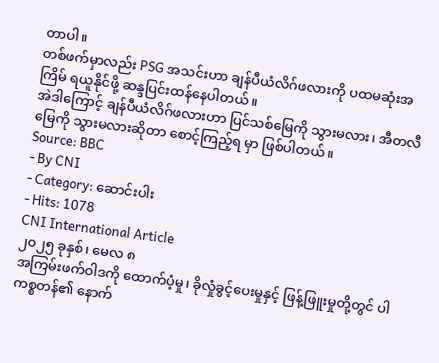တာပါ။
တစ်ဖက်မှာလည်း PSG အသင်းဟာ ချန်ပီယံလိဂ်ဖလားကို ပထမဆုံးအကြိမ် ရယူနိုင်ဖို့ ဆန္ဒပြင်းထန်နေပါတယ်။
အဲဒါကြောင့် ချန်ပီယံလိဂ်ဖလားဟာ ပြင်သစ်မြေကို သွားမလား၊ အီတလီမြေကို သွားမလားဆိုတာ စောင့်ကြည့်ရ မှာ ဖြစ်ပါတယ်။
Source: BBC
- By CNI
- Category: ဆောင်းပါး
- Hits: 1078
CNI International Article
၂၀၂၅ ခုနှစ်၊ မေလ ၈
အကြမ်းဖက်ဝါဒကို ထောက်ပံ့မှု၊ ခိုလှုံခွင့်ပေးမှုနှင့် ဖြန့်ဖြူးမှုတို့တွင် ပါကစ္စတန်၏ နောက်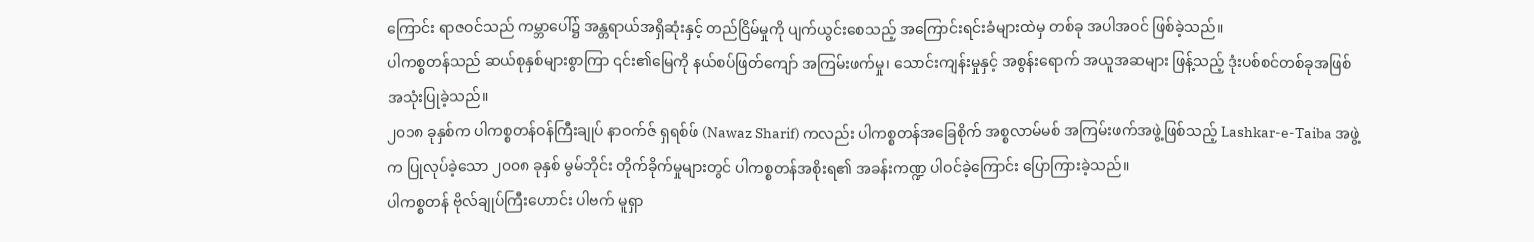ကြောင်း ရာဇဝင်သည် ကမ္ဘာပေါ်၌ အန္တရာယ်အရှိဆုံးနှင့် တည်ငြိမ်မှုကို ပျက်ယွင်းစေသည့် အကြောင်းရင်းခံများထဲမှ တစ်ခု အပါအဝင် ဖြစ်ခဲ့သည်။
ပါကစ္စတန်သည် ဆယ်စုနှစ်များစွာကြာ ၎င်း၏မြေကို နယ်စပ်ဖြတ်ကျော် အကြမ်းဖက်မှု၊ သောင်းကျန်းမှုနှင့် အစွန်းရောက် အယူအဆများ ဖြန့်သည့် ဒုံးပစ်စင်တစ်ခုအဖြစ် အသုံးပြုခဲ့သည်။
၂၀၁၈ ခုနှစ်က ပါကစ္စတန်ဝန်ကြီးချုပ် နာဝက်ဇ် ရှရစ်ဖ် (Nawaz Sharif) ကလည်း ပါကစ္စတန်အခြေစိုက် အစ္စလာမ်မစ် အကြမ်းဖက်အဖွဲ့ဖြစ်သည့် Lashkar-e-Taiba အဖွဲ့က ပြုလုပ်ခဲ့သော ၂၀၀၈ ခုနှစ် မွမ်ဘိုင်း တိုက်ခိုက်မှုများတွင် ပါကစ္စတန်အစိုးရ၏ အခန်းကဏ္ဍ ပါဝင်ခဲ့ကြောင်း ပြောကြားခဲ့သည်။
ပါကစ္စတန် ဗိုလ်ချုပ်ကြီးဟောင်း ပါဗက် မူရှာ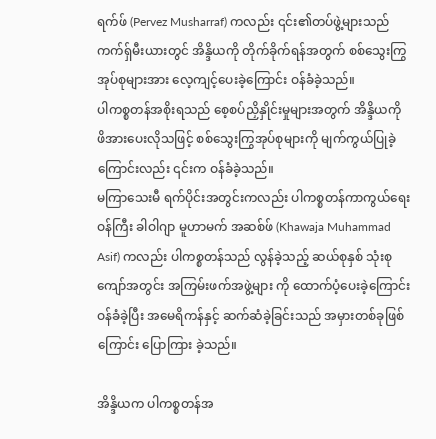ရက်ဖ် (Pervez Musharraf) ကလည်း ၎င်း၏တပ်ဖွဲ့များသည် ကက်ရှ်မီးယားတွင် အိန္ဒိယကို တိုက်ခိုက်ရန်အတွက် စစ်သွေးကြွအုပ်စုများအား လေ့ကျင့်ပေးခဲ့ကြောင်း ဝန်ခံခဲ့သည်။
ပါကစ္စတန်အစိုးရသည် စေ့စပ်ညှိနှိုင်းမှုများအတွက် အိန္ဒိယကို ဖိအားပေးလိုသဖြင့် စစ်သွေးကြွအုပ်စုများကို မျက်ကွယ်ပြုခဲ့ကြောင်းလည်း ၎င်းက ဝန်ခံခဲ့သည်။
မကြာသေးမီ ရက်ပိုင်းအတွင်းကလည်း ပါကစ္စတန်ကာကွယ်ရေးဝန်ကြီး ခါဝါဂျာ မူဟာမက် အဆစ်ဖ် (Khawaja Muhammad Asif) ကလည်း ပါကစ္စတန်သည် လွန်ခဲ့သည့် ဆယ်စုနှစ် သုံးစုကျော်အတွင်း အကြမ်းဖက်အဖွဲ့များ ကို ထောက်ပံ့ပေးခဲ့ကြောင်း ဝန်ခံခဲ့ပြီး အမေရိကန်နှင့် ဆက်ဆံခဲ့ခြင်းသည် အမှားတစ်ခုဖြစ်ကြောင်း ပြောကြား ခဲ့သည်။

အိန္ဒိယက ပါကစ္စတန်အ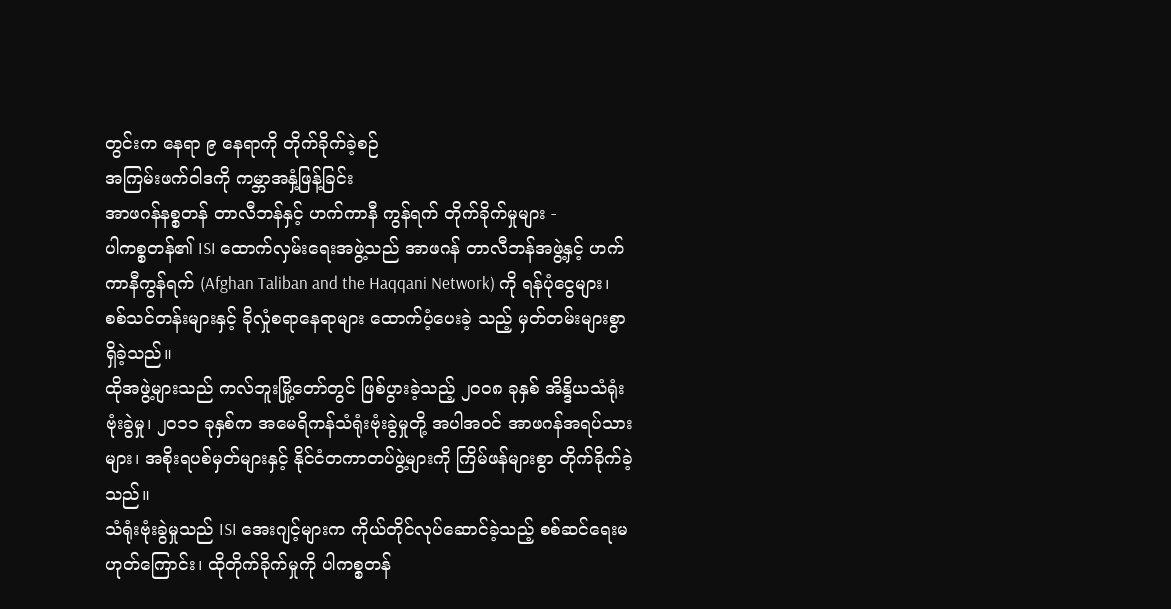တွင်းက နေရာ ၉ နေရာကို တိုက်ခိုက်ခဲ့စဉ်
အကြမ်းဖက်ဝါဒကို ကမ္ဘာအနှံ့ဖြန့်ခြင်း
အာဖဂန်နစ္စတန် တာလီဘန်နှင့် ဟက်ကာနီ ကွန်ရက် တိုက်ခိုက်မှုများ -
ပါကစ္စတန်၏ ISI ထောက်လှမ်းရေးအဖွဲ့သည် အာဖဂန် တာလီဘန်အဖွဲ့နှင့် ဟက်ကာနီကွန်ရက် (Afghan Taliban and the Haqqani Network) ကို ရန်ပုံငွေများ၊ စစ်သင်တန်းများနှင့် ခိုလှုံစရာနေရာများ ထောက်ပံ့ပေးခဲ့ သည့် မှတ်တမ်းများစွာ ရှိခဲ့သည်။
ထိုအဖွဲ့များသည် ကလ်ဘူးမြို့တော်တွင် ဖြစ်ပွားခဲ့သည့် ၂၀၀၈ ခုနှစ် အိန္ဒိယသံရုံးဗုံးခွဲမှု၊ ၂၀၁၁ ခုနှစ်က အမေရိကန်သံရုံးဗုံးခွဲမှုတို့ အပါအဝင် အာဖဂန်အရပ်သားများ၊ အစိုးရပစ်မှတ်များနှင့် နိုင်ငံတကာတပ်ဖွဲ့များကို ကြိမ်ဖန်များစွာ တိုက်ခိုက်ခဲ့သည်။
သံရုံးဗုံးခွဲမှုသည် ISI အေးဂျင့်များက ကိုယ်တိုင်လုပ်ဆောင်ခဲ့သည့် စစ်ဆင်ရေးမဟုတ်ကြောင်း၊ ထိုတိုက်ခိုက်မှုကို ပါကစ္စတန်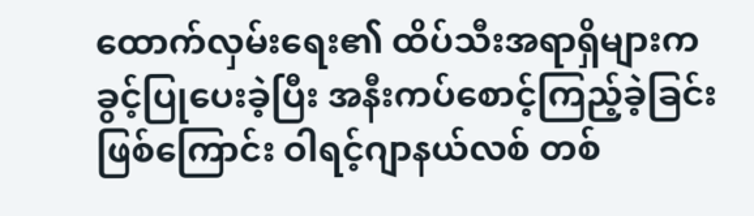ထောက်လှမ်းရေး၏ ထိပ်သီးအရာရှိများက ခွင့်ပြုပေးခဲ့ပြီး အနီးကပ်စောင့်ကြည့်ခဲ့ခြင်းဖြစ်ကြောင်း ဝါရင့်ဂျာနယ်လစ် တစ်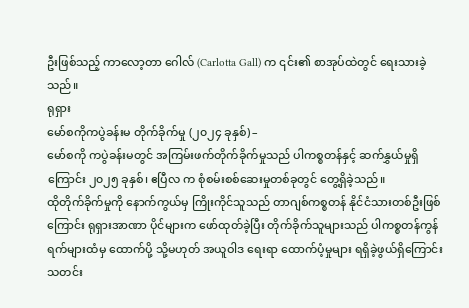ဦးဖြစ်သည့် ကာလော့တာ ဂေါလ် (Carlotta Gall) က ၎င်း၏ စာအုပ်ထဲတွင် ရေးသားခဲ့ သည်။
ရုရှား
မော်စကိုကပွဲခန်းမ တိုက်ခိုက်မှု (၂၀၂၄ ခုနှစ်) –
မော်စကို ကပွဲခန်းမတွင် အကြမ်းဖက်တိုက်ခိုက်မှုသည် ပါကစ္စတန်နှင့် ဆက်နွှယ်မှုရှိကြောင်း ၂၀၂၅ ခုနှစ်၊ ဧပြီလ က စုံစမ်းစစ်ဆေးမှုတစ်ခုတွင် တွေ့ရှိခဲ့သည်။
ထိုတိုက်ခိုက်မှုကို နောက်ကွယ်မှ ကြိုးကိုင်သူသည် တာဂျစ်ကစ္စတန် နိုင်ငံသားတစ်ဦးဖြစ်ကြောင်း ရုရှားအာဏာ ပိုင်များက ဖော်ထုတ်ခဲ့ပြီး တိုက်ခိုက်သူများသည် ပါကစ္စတန်ကွန်ရက်များထံမှ ထောက်ပို့ သို့မဟုတ် အယူဝါဒ ရေးရာ ထောက်ပံ့မှုများ ရရှိခဲ့ဖွယ်ရှိကြောင်း သတင်း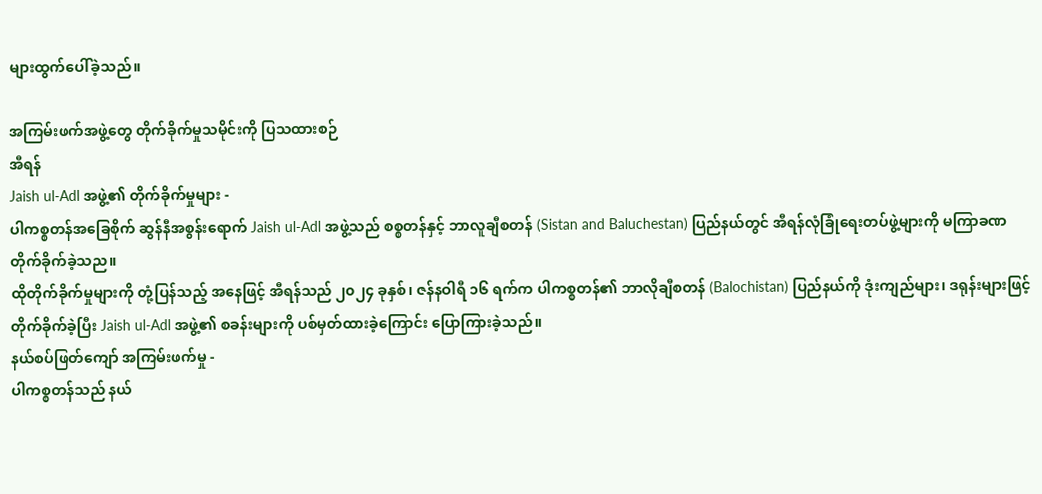များထွက်ပေါ်ခဲ့သည်။

အကြမ်းဖက်အဖွဲ့တွေ တိုက်ခိုက်မှုသမိုင်းကို ပြသထားစဉ်
အီရန်
Jaish ul-Adl အဖွဲ့၏ တိုက်ခိုက်မှုများ -
ပါကစ္စတန်အခြေစိုက် ဆွန်နီအစွန်းရောက် Jaish ul-Adl အဖွဲ့သည် စစ္စတန်နှင့် ဘာလူချီစတန် (Sistan and Baluchestan) ပြည်နယ်တွင် အီရန်လုံခြုံရေးတပ်ဖွဲ့များကို မကြာခဏ တိုက်ခိုက်ခဲ့သည။
ထိုတိုက်ခိုက်မှုများကို တုံ့ပြန်သည့် အနေဖြင့် အီရန်သည် ၂၀၂၄ ခုနှစ်၊ ဇန်နဝါရီ ၁၆ ရက်က ပါကစ္စတန်၏ ဘာလိုချီစတန် (Balochistan) ပြည်နယ်ကို ဒုံးကျည်များ၊ ဒရုန်းများဖြင့် တိုက်ခိုက်ခဲ့ပြီး Jaish ul-Adl အဖွဲ့၏ စခန်းများကို ပစ်မှတ်ထားခဲ့ကြောင်း ပြောကြားခဲ့သည်။
နယ်စပ်ဖြတ်ကျော် အကြမ်းဖက်မှု -
ပါကစ္စတန်သည် နယ်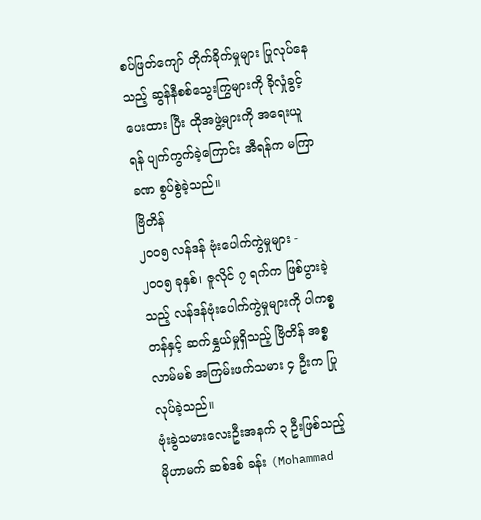စပ်ဖြတ်ကျော် တိုက်ခိုက်မှုများ ပြုလုပ်နေသည့် ဆွန်နီစစ်သွေးကြွများကို ခိုလှုံခွင့် ပေးထား ပြီး ထိုအဖွဲ့များကို အရေးယူရန် ပျက်ကွက်ခဲ့ကြောင်း အီရန်က မကြာခဏ စွပ်စွဲခဲ့သည်။
ဗြိတိန်
၂၀၀၅ လန်ဒန် ဗုံးပေါက်ကွဲမှုများ -
၂၀၀၅ ခုနှစ်၊ ဇူလိုင် ၇ ရက်က ဖြစ်ပွားခဲ့သည့် လန်ဒန်ဗုံးပေါက်ကွဲမှုများကို ပါကစ္စတန်နှင့် ဆက်နွှယ်မှုရှိသည့် ဗြိတိန် အစ္စလာမ်မစ် အကြမ်းဖက်သမား ၄ ဦးက ပြုလုပ်ခဲ့သည်။
ဗုံးခွဲသမားလေးဦးအနက် ၃ ဦးဖြစ်သည့် မိုဟာမက် ဆစ်ဒစ် ခန်း (Mohammad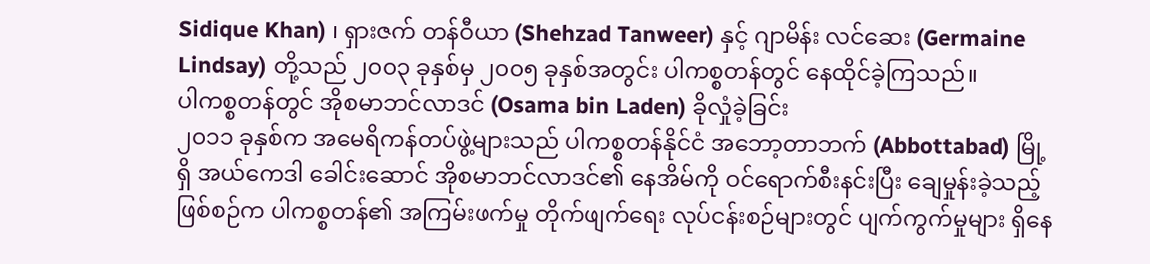Sidique Khan) ၊ ရှားဇက် တန်ဝီယာ (Shehzad Tanweer) နှင့် ဂျာမိန်း လင်ဆေး (Germaine Lindsay) တို့သည် ၂၀၀၃ ခုနှစ်မှ ၂၀၀၅ ခုနှစ်အတွင်း ပါကစ္စတန်တွင် နေထိုင်ခဲ့ကြသည်။
ပါကစ္စတန်တွင် အိုစမာဘင်လာဒင် (Osama bin Laden) ခိုလှုံခဲ့ခြင်း
၂၀၁၁ ခုနှစ်က အမေရိကန်တပ်ဖွဲ့များသည် ပါကစ္စတန်နိုင်ငံ အဘော့တာဘက် (Abbottabad) မြို့ရှိ အယ်ကေဒါ ခေါင်းဆောင် အိုစမာဘင်လာဒင်၏ နေအိမ်ကို ဝင်ရောက်စီးနင်းပြီး ချေမှုန်းခဲ့သည့် ဖြစ်စဉ်က ပါကစ္စတန်၏ အကြမ်းဖက်မှု တိုက်ဖျက်ရေး လုပ်ငန်းစဉ်များတွင် ပျက်ကွက်မှုများ ရှိနေ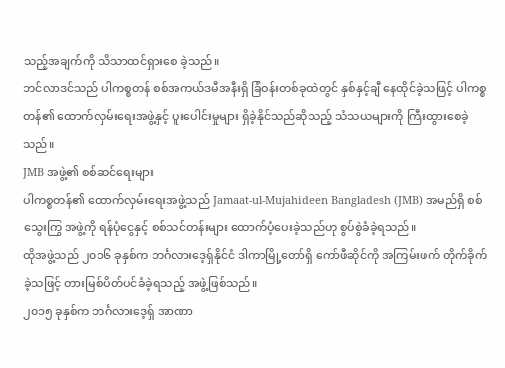သည့်အချက်ကို သိသာထင်ရှားစေ ခဲ့သည်။
ဘင်လာဒင်သည် ပါကစ္စတန် စစ်အကယ်ဒမီအနီးရှိ ခြံဝန်းတစ်ခုထဲတွင် နှစ်နှင့်ချီ နေထိုင်ခဲ့သဖြင့် ပါကစ္စတန်၏ ထောက်လှမ်းရေးအဖွဲ့နှင့် ပူးပေါင်းမှုများ ရှိခဲ့နိုင်သည်ဆိုသည့် သံသယများကို ကြီးထွားစေခဲ့သည်။
JMB အဖွဲ့၏ စစ်ဆင်ရေးများ
ပါကစ္စတန်၏ ထောက်လှမ်းရေးအဖွဲ့သည် Jamaat-ul-Mujahideen Bangladesh (JMB) အမည်ရှိ စစ်သွေးကြွ အဖွဲ့ကို ရန်ပုံငွေနှင့် စစ်သင်တန်းများ ထောက်ပံ့ပေးခဲ့သည်ဟု စွပ်စွဲခံခဲ့ရသည်။
ထိုအဖွဲ့သည် ၂၀၁၆ ခုနှစ်က ဘင်္ဂလားဒေ့ရှ်နိုင်ငံ ဒါကာမြို့တော်ရှိ ကော်ဖီဆိုင်ကို အကြမ်းဖက် တိုက်ခိုက်ခဲ့သဖြင့် တားမြစ်ပိတ်ပင်ခံခဲ့ရသည့် အဖွဲ့ဖြစ်သည်။
၂၀၁၅ ခုနှစ်က ဘင်္ဂလားဒေ့ရှ် အာဏာ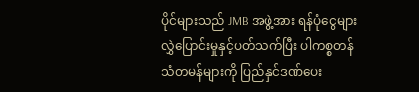ပိုင်များသည် JMB အဖွဲ့အား ရန်ပုံငွေများ လွှဲပြောင်းမှုနှင့်ပတ်သက်ပြီး ပါကစ္စတန်သံတမန်များကို ပြည်နှင်ဒဏ်ပေး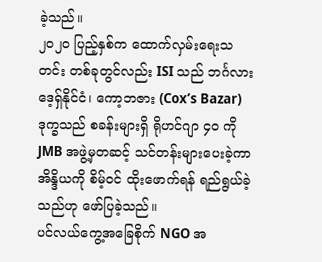ခဲ့သည်။
၂၀၂၀ ပြည့်နှစ်က ထောက်လှမ်းရေးသတင်း တစ်ခုတွင်လည်း ISI သည် ဘင်္ဂလားဒေ့ရှ်နိုင်ငံ၊ ကော့ဘဇား (Cox’s Bazar) ဒုက္ခသည် စခန်းများရှိ ရိုဟင်ဂျာ ၄၀ ကို JMB အဖွဲ့မှတဆင့် သင်တန်းများပေးခဲ့ကာ အိန္ဒိယကို စိမ့်ဝင် ထိုးဖောက်ရန် ရည်ရွယ်ခဲ့သည်ဟု ဖော်ပြခဲ့သည်။
ပင်လယ်ကွေ့အခြေစိုက် NGO အ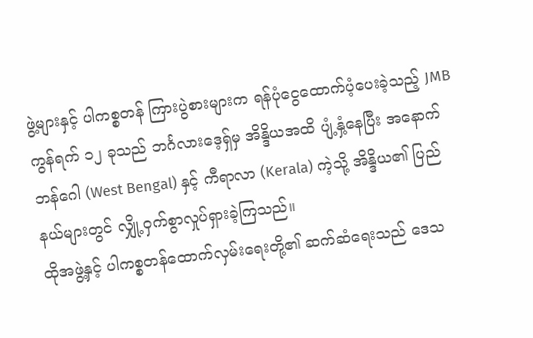ဖွဲ့များနှင့် ပါကစ္စတန် ကြားပွဲစားများက ရန်ပုံငွေထောက်ပံ့ပေးခဲ့သည့် JMB ကွန်ရက် ၁၂ ခုသည် ဘင်္ဂလားဒေ့ရှ်မှ အိန္ဒိယအထိ ပျံ့နှံ့နေပြီး အနောက်ဘန်ဂေါ (West Bengal) နှင့် ကီရာလာ (Kerala) ကဲ့သို့ အိန္ဒိယ၏ ပြည်နယ်များတွင် လျှို့ဝှက်စွာလှုပ်ရှားခဲ့ကြသည်။
ထိုအဖွဲ့နှင့် ပါကစ္စတန်ထောက်လှမ်းရေးတို့၏ ဆက်ဆံရေးသည် ဒေသ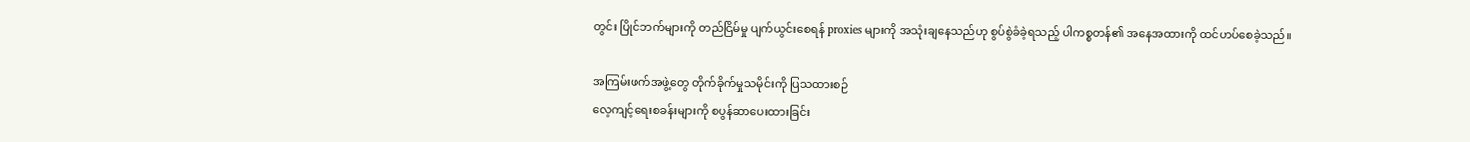တွင်း ပြိုင်ဘက်များကို တည်ငြိမ်မှု ပျက်ယွင်းစေရန် proxies များကို အသုံးချနေသည်ဟု စွပ်စွဲခံခဲ့ရသည့် ပါကစ္စတန်၏ အနေအထားကို ထင်ဟပ်စေခဲ့သည်။

အကြမ်းဖက်အဖွဲ့တွေ တိုက်ခိုက်မှုသမိုင်းကို ပြသထားစဉ်
လေ့ကျင့်ရေးစခန်းများကို စပွန်ဆာပေးထားခြင်း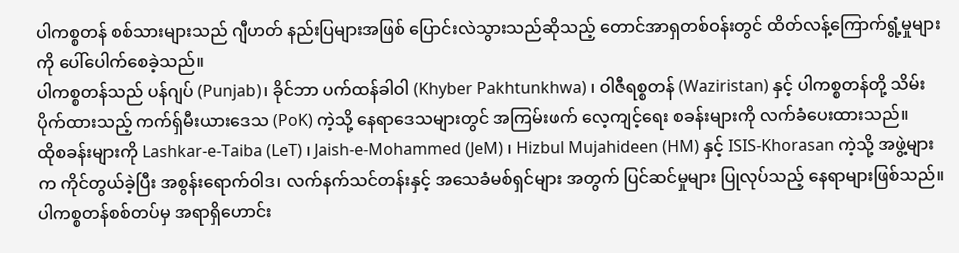ပါကစ္စတန် စစ်သားများသည် ဂျီဟတ် နည်းပြများအဖြစ် ပြောင်းလဲသွားသည်ဆိုသည့် တောင်အာရှတစ်ဝန်းတွင် ထိတ်လန့်ကြောက်ရွံ့မှုများကို ပေါ်ပေါက်စေခဲ့သည်။
ပါကစ္စတန်သည် ပန်ဂျပ် (Punjab)၊ ခိုင်ဘာ ပက်ထန်ခါဝါ (Khyber Pakhtunkhwa) ၊ ဝါဇီရစ္စတန် (Waziristan) နှင့် ပါကစ္စတန်တို့ သိမ်းပိုက်ထားသည့် ကက်ရှ်မီးယားဒေသ (PoK) ကဲ့သို့ နေရာဒေသများတွင် အကြမ်းဖက် လေ့ကျင့်ရေး စခန်းများကို လက်ခံပေးထားသည်။
ထိုစခန်းများကို Lashkar-e-Taiba (LeT) ၊ Jaish-e-Mohammed (JeM) ၊ Hizbul Mujahideen (HM) နှင့် ISIS-Khorasan ကဲ့သို့ အဖွဲ့များက ကိုင်တွယ်ခဲ့ပြီး အစွန်းရောက်ဝါဒ၊ လက်နက်သင်တန်းနှင့် အသေခံမစ်ရှင်များ အတွက် ပြင်ဆင်မှုများ ပြုလုပ်သည့် နေရာများဖြစ်သည်။
ပါကစ္စတန်စစ်တပ်မှ အရာရှိဟောင်း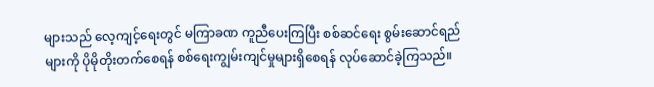များသည် လေ့ကျင့်ရေးတွင် မကြာခဏ ကူညီပေးကြပြီး စစ်ဆင်ရေး စွမ်းဆောင်ရည်များကို ပိုမိုတိုးတက်စေရန် စစ်ရေးကျွမ်းကျင်မှုများရှိစေရန် လုပ်ဆောင်ခဲ့ကြသည်။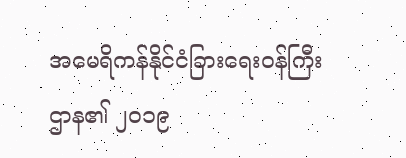အမေရိကန်နိုင်ငံခြားရေးဝန်ကြီးဌာန၏ ၂၀၁၉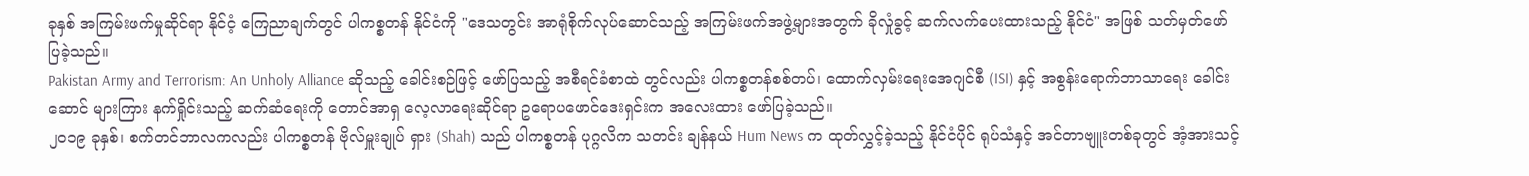ခုနှစ် အကြမ်းဖက်မှုဆိုင်ရာ နိုင်ငံ့ ကြေညာချက်တွင် ပါကစ္စတန် နိုင်ငံကို "ဒေသတွင်း အာရုံစိုက်လုပ်ဆောင်သည့် အကြမ်းဖက်အဖွဲ့များအတွက် ခိုလှုံခွင့် ဆက်လက်ပေးထားသည့် နိုင်ငံ" အဖြစ် သတ်မှတ်ဖော်ပြခဲ့သည်။
Pakistan Army and Terrorism: An Unholy Alliance ဆိုသည့် ခေါင်းစဉ်ဖြင့် ဖော်ပြသည့် အစီရင်ခံစာထဲ တွင်လည်း ပါကစ္စတန်စစ်တပ်၊ ထောက်လှမ်းရေးအေဂျင်စီ (ISI) နှင့် အစွန်းရောက်ဘာသာရေး ခေါင်းဆောင် များကြား နက်ရှိုင်းသည့် ဆက်ဆံရေးကို တောင်အာရှ လေ့လာရေးဆိုင်ရာ ဥရောပဖောင်ဒေးရှင်းက အလေးထား ဖော်ပြခဲ့သည်။
၂၀၁၉ ခုနှစ်၊ စက်တင်ဘာလကလည်း ပါကစ္စတန် ဗိုလ်မှူးချုပ် ရှား (Shah) သည် ပါကစ္စတန် ပုဂ္ဂလိက သတင်း ချန်နယ် Hum News က ထုတ်လွှင့်ခဲ့သည့် နိုင်ငံပိုင် ရုပ်သံနှင့် အင်တာဗျူးတစ်ခုတွင် အံ့အားသင့်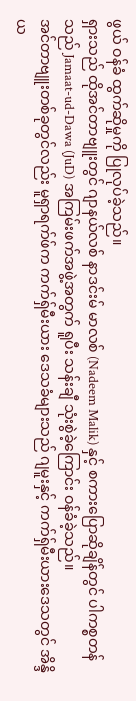ဖွယ် ဝန်ခံ ထွက်ဆိုမှုကို ပြုလုပ်ခဲ့သည်။
ရှားသည် ထိုအင်တာဗျူးတွင် ဂျာနယ်လစ် နာဒင်းမ် မာလစ် (Nadeem Malik) နှင့် စကားပြောဆိုချိန်တွင် ပါကစ္စတန်သည် Jamaat-ud-Dawa (JuD) အကြမ်းဖက်အဖွဲ့အတွက် ရူပီး သန်းချီ သုံးစွဲခဲ့ကြောင်း ဝန်ခံခဲ့သည်။
အင်တာဗျူးတစ်ခုတွင်လည်း မူရှာရက်ဖ်က ကက်ရှ်မီးယား ဒေသခံများသည် ဂျမူးနှင့် ကက်ရှ်မီးယားဒေသတွင် အိန္ဒိယ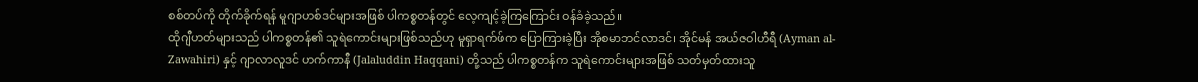စစ်တပ်ကို တိုက်ခိုက်ရန် မူဂျာဟစ်ဒင်များအဖြစ် ပါကစ္စတန်တွင် လေ့ကျင့်ခဲ့ကြကြောင်း ဝန်ခံခဲ့သည်။
ထိုဂျီဟတ်များသည် ပါကစ္စတန်၏ သူရဲကောင်းများဖြစ်သည်ဟု မူရှာရက်ဖ်က ပြောကြားခဲ့ပြီး အိုစမာဘင်လာဒင်၊ အိုင်မန် အယ်ဇဝါဟီရီ (Ayman al-Zawahiri) နှင့် ဂျာလာလူဒင် ဟက်ကာနီ (Jalaluddin Haqqani) တို့သည် ပါကစ္စတန်က သူရဲကောင်းများအဖြစ် သတ်မှတ်ထားသူ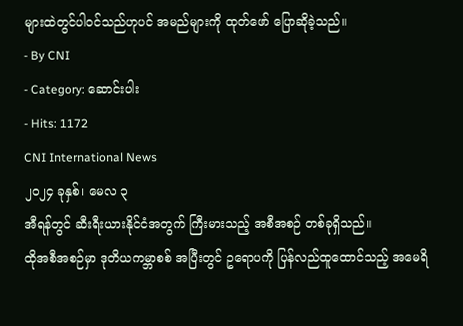များထဲတွင်ပါဝင်သည်ဟုပင် အမည်များကို ထုတ်ဖော် ပြောဆိုခဲ့သည်။
- By CNI
- Category: ဆောင်းပါး
- Hits: 1172
CNI International News
၂၀၂၄ ခုနှစ်၊ မေလ ၃
အီရန်တွင် ဆီးရီးယားနိုင်ငံအတွက် ကြီးမားသည့် အစီအစဉ် တစ်ခုရှိသည်။
ထိုအစီအစဉ်မှာ ဒုတိယကမ္ဘာစစ် အပြီးတွင် ဥရောပကို ပြန်လည်ထူထောင်သည့် အမေရိ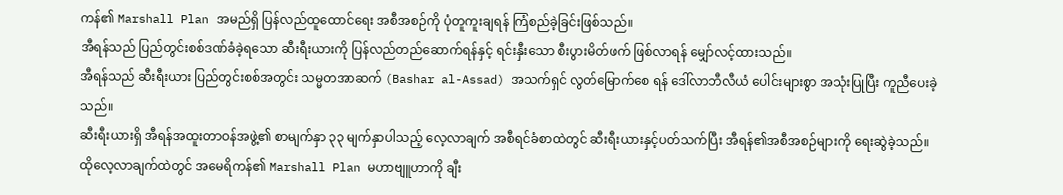ကန်၏ Marshall Plan အမည်ရှိ ပြန်လည်ထူထောင်ရေး အစီအစဉ်ကို ပုံတူကူးချရန် ကြံစည်ခဲ့ခြင်းဖြစ်သည်။
အီရန်သည် ပြည်တွင်းစစ်ဒဏ်ခံခဲ့ရသော ဆီးရီးယားကို ပြန်လည်တည်ဆောက်ရန်နှင့် ရင်းနှီးသော စီးပွားမိတ်ဖက် ဖြစ်လာရန် မျှော်လင့်ထားသည်။
အီရန်သည် ဆီးရီးယား ပြည်တွင်းစစ်အတွင်း သမ္မတအာဆက် (Bashar al-Assad) အသက်ရှင် လွတ်မြောက်စေ ရန် ဒေါ်လာဘီလီယံ ပေါင်းများစွာ အသုံးပြုပြီး ကူညီပေးခဲ့သည်။
ဆီးရီးယားရှိ အီရန်အထူးတာဝန်အဖွဲ့၏ စာမျက်နှာ ၃၃ မျက်နှာပါသည့် လေ့လာချက် အစီရင်ခံစာထဲတွင် ဆီးရီးယားနှင့်ပတ်သက်ပြီး အီရန်၏အစီအစဉ်များကို ရေးဆွဲခဲ့သည်။
ထိုလေ့လာချက်ထဲတွင် အမေရိကန်၏ Marshall Plan မဟာဗျူဟာကို ချီး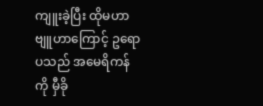ကျူးခဲ့ပြီး ထိုမဟာဗျူဟာကြောင့် ဥရောပသည် အမေရိကန်ကို မှီခို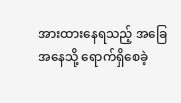အားထားနေရသည့် အခြေအနေသို့ ရောက်ရှိစေခဲ့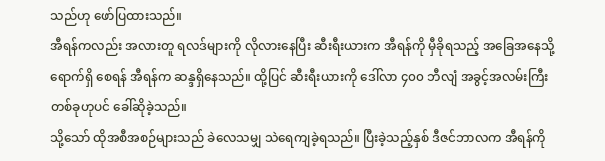သည်ဟု ဖော်ပြထားသည်။
အီရန်ကလည်း အလားတူ ရလဒ်များကို လိုလားနေပြီး ဆီးရီးယားက အီရန်ကို မှီခိုရသည့် အခြေအနေသို့ ရောက်ရှိ စေရန် အီရန်က ဆန္ဒရှိနေသည်။ ထို့ပြင် ဆီးရီးယားကို ဒေါ်လာ ၄၀၀ ဘီလျံ အခွင့်အလမ်းကြီး တစ်ခုဟုပင် ခေါ်ဆိုခဲ့သည်။
သို့သော် ထိုအစီအစဉ်များသည် ခဲလေသမျှ သဲရေကျခဲ့ရသည်။ ပြီးခဲ့သည့်နှစ် ဒီဇင်ဘာလက အီရန်ကို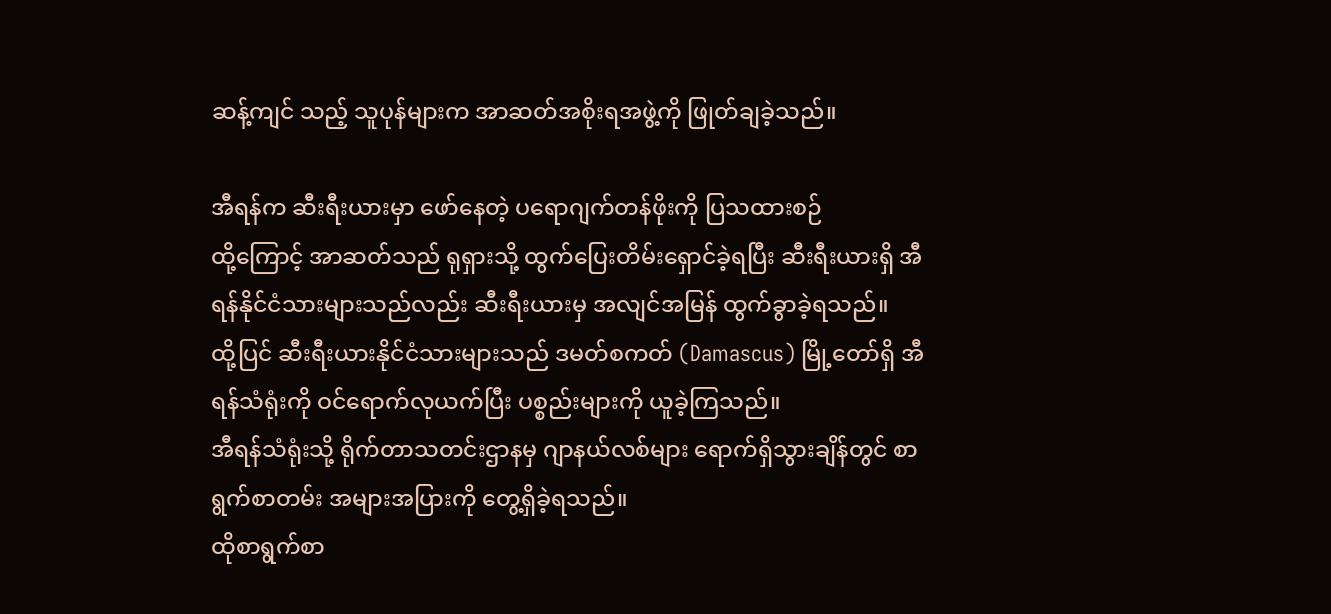ဆန့်ကျင် သည့် သူပုန်များက အာဆတ်အစိုးရအဖွဲ့ကို ဖြုတ်ချခဲ့သည်။

အီရန်က ဆီးရီးယားမှာ ဖော်နေတဲ့ ပရောဂျက်တန်ဖိုးကို ပြသထားစဉ်
ထို့ကြောင့် အာဆတ်သည် ရုရှားသို့ ထွက်ပြေးတိမ်းရှောင်ခဲ့ရပြီး ဆီးရီးယားရှိ အီရန်နိုင်ငံသားများသည်လည်း ဆီးရီးယားမှ အလျင်အမြန် ထွက်ခွာခဲ့ရသည်။
ထို့ပြင် ဆီးရီးယားနိုင်ငံသားများသည် ဒမတ်စကတ် (Damascus) မြို့တော်ရှိ အီရန်သံရုံးကို ဝင်ရောက်လုယက်ပြီး ပစ္စည်းများကို ယူခဲ့ကြသည်။
အီရန်သံရုံးသို့ ရိုက်တာသတင်းဌာနမှ ဂျာနယ်လစ်များ ရောက်ရှိသွားချိန်တွင် စာရွက်စာတမ်း အများအပြားကို တွေ့ရှိခဲ့ရသည်။
ထိုစာရွက်စာ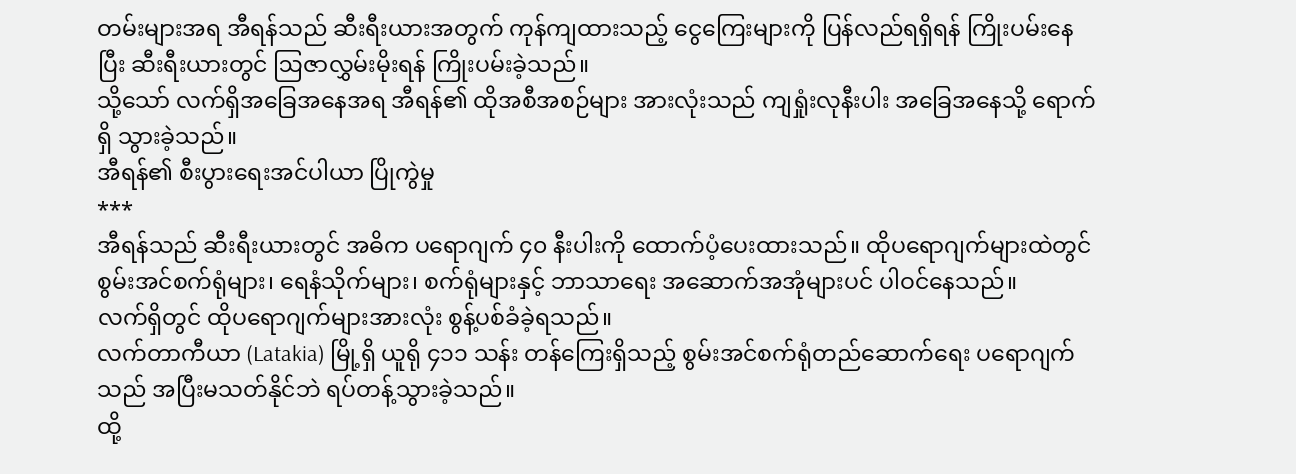တမ်းများအရ အီရန်သည် ဆီးရီးယားအတွက် ကုန်ကျထားသည့် ငွေကြေးများကို ပြန်လည်ရရှိရန် ကြိုးပမ်းနေပြီး ဆီးရီးယားတွင် ဩဇာလွှမ်းမိုးရန် ကြိုးပမ်းခဲ့သည်။
သို့သော် လက်ရှိအခြေအနေအရ အီရန်၏ ထိုအစီအစဉ်များ အားလုံးသည် ကျရှုံးလုနီးပါး အခြေအနေသို့ ရောက်ရှိ သွားခဲ့သည်။
အီရန်၏ စီးပွားရေးအင်ပါယာ ပြိုကွဲမှု
***
အီရန်သည် ဆီးရီးယားတွင် အဓိက ပရောဂျက် ၄၀ နီးပါးကို ထောက်ပံ့ပေးထားသည်။ ထိုပရောဂျက်များထဲတွင် စွမ်းအင်စက်ရုံများ၊ ရေနံသိုက်များ၊ စက်ရုံများနှင့် ဘာသာရေး အဆောက်အအုံများပင် ပါဝင်နေသည်။
လက်ရှိတွင် ထိုပရောဂျက်များအားလုံး စွန့်ပစ်ခံခဲ့ရသည်။
လက်တာကီယာ (Latakia) မြို့ရှိ ယူရို ၄၁၁ သန်း တန်ကြေးရှိသည့် စွမ်းအင်စက်ရုံတည်ဆောက်ရေး ပရောဂျက် သည် အပြီးမသတ်နိုင်ဘဲ ရပ်တန့်သွားခဲ့သည်။
ထို့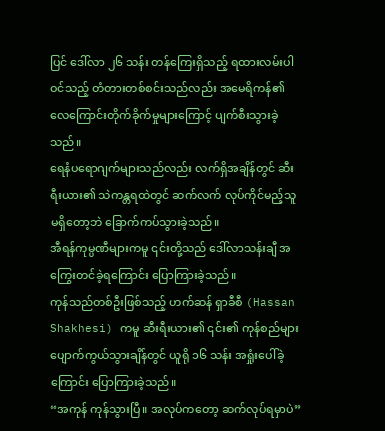ပြင် ဒေါ်လာ ၂၆ သန်း တန်ကြေးရှိသည့် ရထားလမ်းပါဝင်သည့် တံတားတစ်စင်းသည်လည်း အမေရိကန်၏ လေကြောင်းတိုက်ခိုက်မှုများကြောင့် ပျက်စီးသွားခဲ့သည်။
ရေနံပရောဂျက်များသည်လည်း လက်ရှိအချိန်တွင် ဆီးရီးယား၏ သဲကန္တရထဲတွင် ဆက်လက် လုပ်ကိုင်မည့်သူ မရှိတော့ဘဲ ခြောက်ကပ်သွားခဲ့သည်။
အီရန်ကုမ္ပဏီများကမူ ၎င်းတို့သည် ဒေါ်လာသန်းချီ အကြွေးတင်ခဲ့ရကြောင်း ပြောကြားခဲ့သည်။
ကုန်သည်တစ်ဦးဖြစ်သည့် ဟက်ဆန် ရှာခီစီ (Hassan Shakhesi) ကမူ ဆီးရီးယား၏ ၎င်း၏ ကုန်စည်များ ပျောက်ကွယ်သွားချိန်တွင် ယူရို ၁၆ သန်း အရှုံးပေါ်ခဲ့ကြောင်း ပြောကြားခဲ့သည်။
“အကုန် ကုန်သွားပြီ။ အလုပ်ကတော့ ဆက်လုပ်ရမှာပဲ”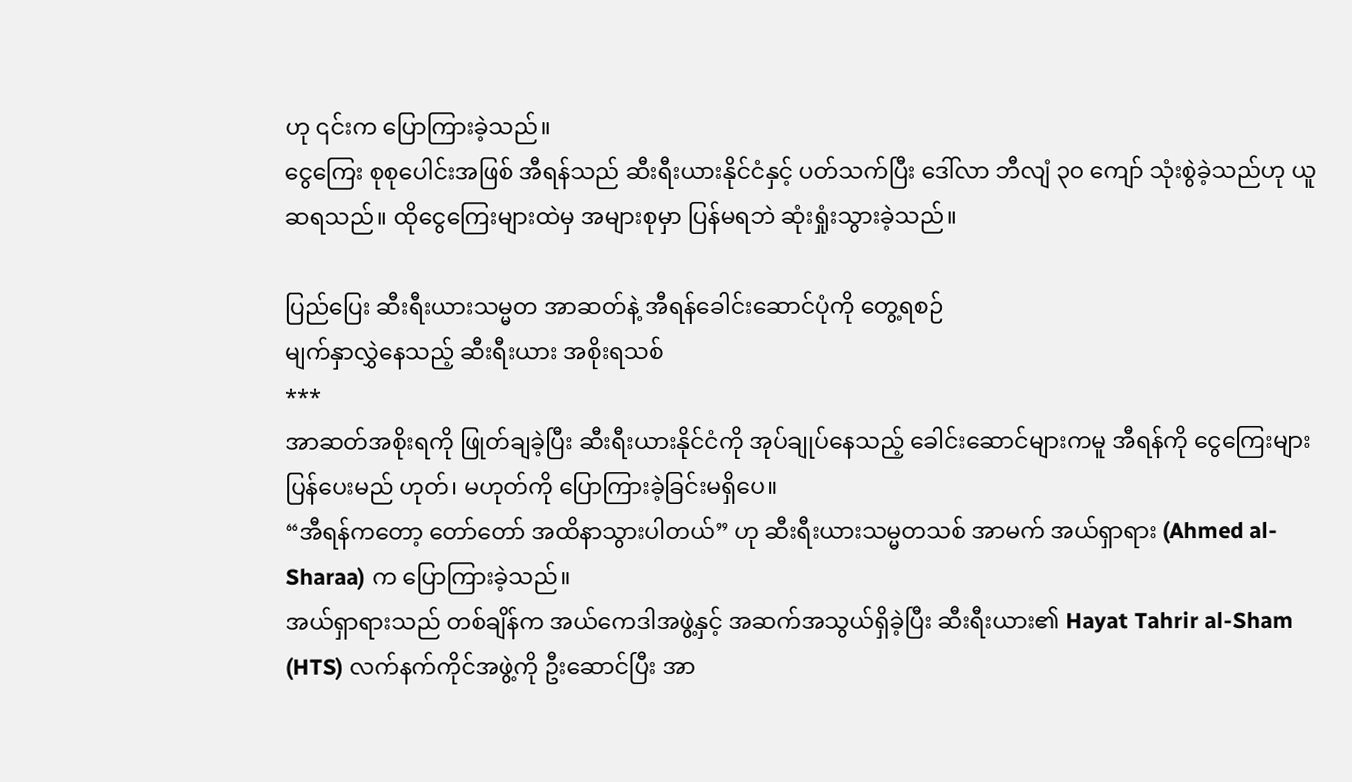ဟု ၎င်းက ပြောကြားခဲ့သည်။
ငွေကြေး စုစုပေါင်းအဖြစ် အီရန်သည် ဆီးရီးယားနိုင်ငံနှင့် ပတ်သက်ပြီး ဒေါ်လာ ဘီလျံ ၃၀ ကျော် သုံးစွဲခဲ့သည်ဟု ယူဆရသည်။ ထိုငွေကြေးများထဲမှ အများစုမှာ ပြန်မရဘဲ ဆုံးရှုံးသွားခဲ့သည်။

ပြည်ပြေး ဆီးရီးယားသမ္မတ အာဆတ်နဲ့ အီရန်ခေါင်းဆောင်ပုံကို တွေ့ရစဉ်
မျက်နှာလွှဲနေသည့် ဆီးရီးယား အစိုးရသစ်
***
အာဆတ်အစိုးရကို ဖြုတ်ချခဲ့ပြီး ဆီးရီးယားနိုင်ငံကို အုပ်ချုပ်နေသည့် ခေါင်းဆောင်များကမူ အီရန်ကို ငွေကြေးများ ပြန်ပေးမည် ဟုတ်၊ မဟုတ်ကို ပြောကြားခဲ့ခြင်းမရှိပေ။
“အီရန်ကတော့ တော်တော် အထိနာသွားပါတယ်” ဟု ဆီးရီးယားသမ္မတသစ် အာမက် အယ်ရှာရား (Ahmed al-Sharaa) က ပြောကြားခဲ့သည်။
အယ်ရှာရားသည် တစ်ချိန်က အယ်ကေဒါအဖွဲ့နှင့် အဆက်အသွယ်ရှိခဲ့ပြီး ဆီးရီးယား၏ Hayat Tahrir al-Sham (HTS) လက်နက်ကိုင်အဖွဲ့ကို ဦးဆောင်ပြီး အာ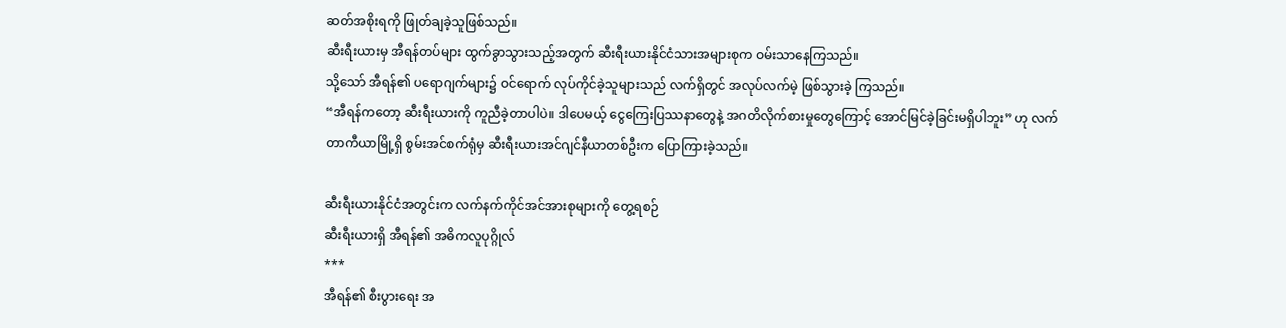ဆတ်အစိုးရကို ဖြုတ်ချခဲ့သူဖြစ်သည်။
ဆီးရီးယားမှ အီရန်တပ်များ ထွက်ခွာသွားသည့်အတွက် ဆီးရီးယားနိုင်ငံသားအများစုက ဝမ်းသာနေကြသည်။
သို့သော် အီရန်၏ ပရောဂျက်များ၌ ဝင်ရောက် လုပ်ကိုင်ခဲ့သူများသည် လက်ရှိတွင် အလုပ်လက်မဲ့ ဖြစ်သွားခဲ့ ကြသည်။
“အီရန်ကတော့ ဆီးရီးယားကို ကူညီခဲ့တာပါပဲ။ ဒါပေမယ့် ငွေကြေးပြဿနာတွေနဲ့ အဂတိလိုက်စားမှုတွေကြောင့် အောင်မြင်ခဲ့ခြင်းမရှိပါဘူး” ဟု လက်တာကီယာမြို့ရှိ စွမ်းအင်စက်ရုံမှ ဆီးရီးယားအင်ဂျင်နီယာတစ်ဦးက ပြောကြားခဲ့သည်။

ဆီးရီးယားနိုင်ငံအတွင်းက လက်နက်ကိုင်အင်အားစုများကို တွေ့ရစဉ်
ဆီးရီးယားရှိ အီရန်၏ အဓိကလူပုဂ္ဂိုလ်
***
အီရန်၏ စီးပွားရေး အ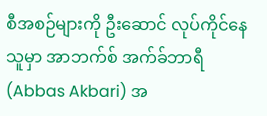စီအစဉ်များကို ဦးဆောင် လုပ်ကိုင်နေသူမှာ အာဘက်စ် အက်ခ်ဘာရီ (Abbas Akbari) အ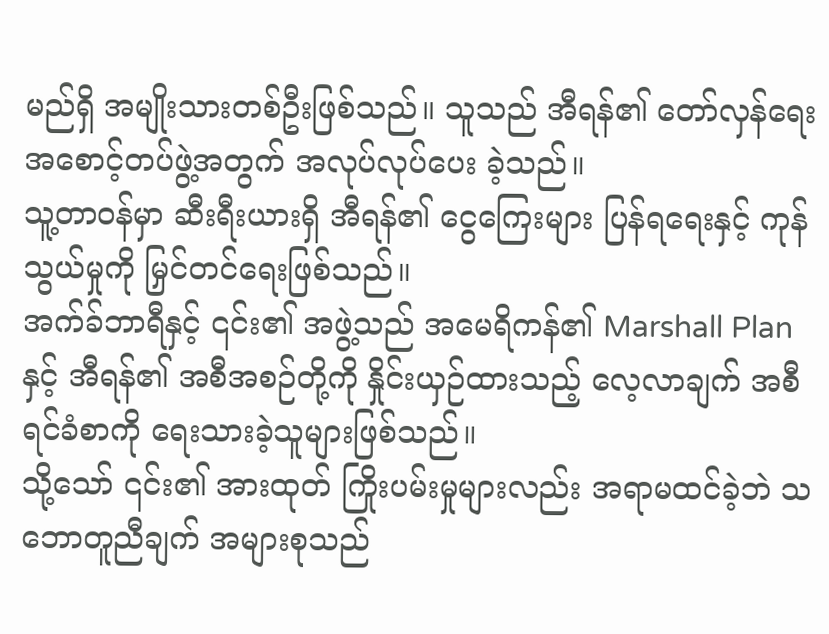မည်ရှိ အမျိုးသားတစ်ဦးဖြစ်သည်။ သူသည် အီရန်၏ တော်လှန်ရေး အစောင့်တပ်ဖွဲ့အတွက် အလုပ်လုပ်ပေး ခဲ့သည်။
သူ့တာဝန်မှာ ဆီးရီးယားရှိ အီရန်၏ ငွေကြေးများ ပြန်ရရေးနှင့် ကုန်သွယ်မှုကို မြှင်တင်ရေးဖြစ်သည်။
အက်ခ်ဘာရီနှင့် ၎င်း၏ အဖွဲ့သည် အမေရိကန်၏ Marshall Plan နှင့် အီရန်၏ အစီအစဉ်တို့ကို နှိုင်းယှဉ်ထားသည့် လေ့လာချက် အစီရင်ခံစာကို ရေးသားခဲ့သူများဖြစ်သည်။
သို့သော် ၎င်း၏ အားထုတ် ကြိုးပမ်းမှုများလည်း အရာမထင်ခဲ့ဘဲ သဘောတူညီချက် အများစုသည်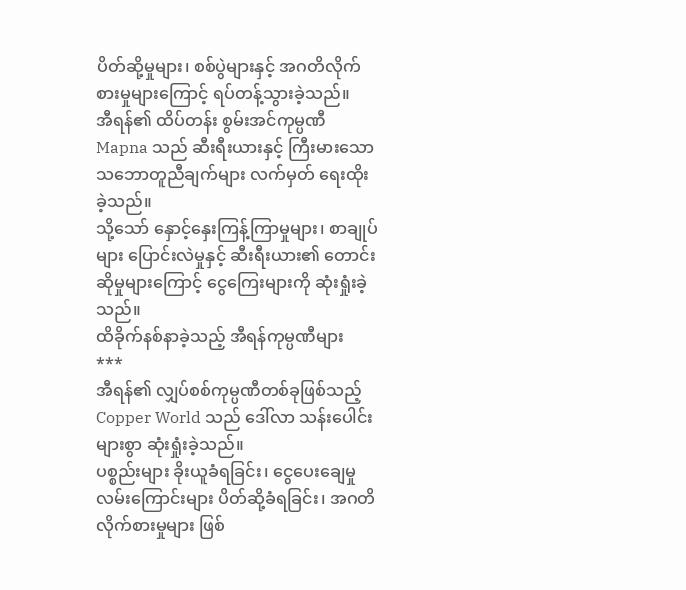ပိတ်ဆို့မှုများ၊ စစ်ပွဲများနှင့် အဂတိလိုက်စားမှုများကြောင့် ရပ်တန့်သွားခဲ့သည်။
အီရန်၏ ထိပ်တန်း စွမ်းအင်ကုမ္ပဏီ Mapna သည် ဆီးရီးယားနှင့် ကြီးမားသော သဘောတူညီချက်များ လက်မှတ် ရေးထိုးခဲ့သည်။
သို့သော် နှောင့်နှေးကြန့်ကြာမှုများ၊ စာချုပ်များ ပြောင်းလဲမှုနှင့် ဆီးရီးယား၏ တောင်းဆိုမှုများကြောင့် ငွေကြေးများကို ဆုံးရှုံးခဲ့သည်။
ထိခိုက်နစ်နာခဲ့သည့် အီရန်ကုမ္ပဏီများ
***
အီရန်၏ လျှပ်စစ်ကုမ္ပဏီတစ်ခုဖြစ်သည့် Copper World သည် ဒေါ်လာ သန်းပေါင်းများစွာ ဆုံးရှုံးခဲ့သည်။
ပစ္စည်းများ ခိုးယူခံရခြင်း၊ ငွေပေးချေမှု လမ်းကြောင်းများ ပိတ်ဆို့ခံရခြင်း၊ အဂတိလိုက်စားမှုများ ဖြစ်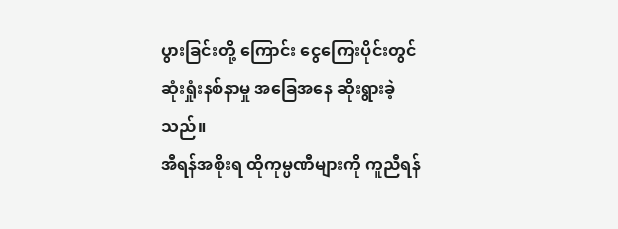ပွားခြင်းတို့ ကြောင်း ငွေကြေးပိုင်းတွင် ဆုံးရှုံးနစ်နာမှု အခြေအနေ ဆိုးရွားခဲ့သည်။
အီရန်အစိုးရ ထိုကုမ္ပဏီများကို ကူညီရန်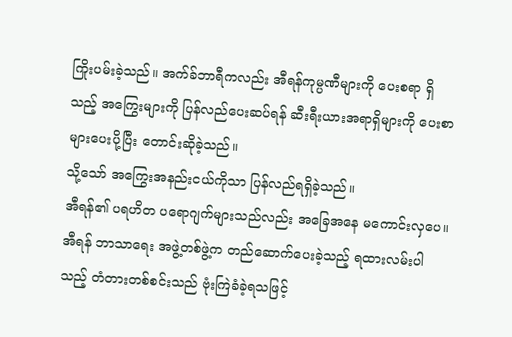ကြိုးပမ်းခဲ့သည်။ အက်ခ်ဘာရီကလည်း အီရန်ကုမ္ပဏီများကို ပေးစရာ ရှိသည့် အကြွေးများကို ပြန်လည်ပေးဆပ်ရန် ဆီးရီးယားအရာရှိများကို ပေးစာများပေးပို့ပြီး တောင်းဆိုခဲ့သည်။
သို့သော် အကြွေးအနည်းငယ်ကိုသာ ပြန်လည်ရရှိခဲ့သည်။
အီရန်၏ ပရဟိတ ပရောဂျက်များသည်လည်း အခြေအနေ မကောင်းလှပေ။ အီရန် ဘာသာရေး အဖွဲ့တစ်ဖွဲ့က တည်ဆောက်ပေးခဲ့သည့် ရထားလမ်းပါသည့် တံတားတစ်စင်းသည် ဗုံးကြဲခံခဲ့ရသဖြင့်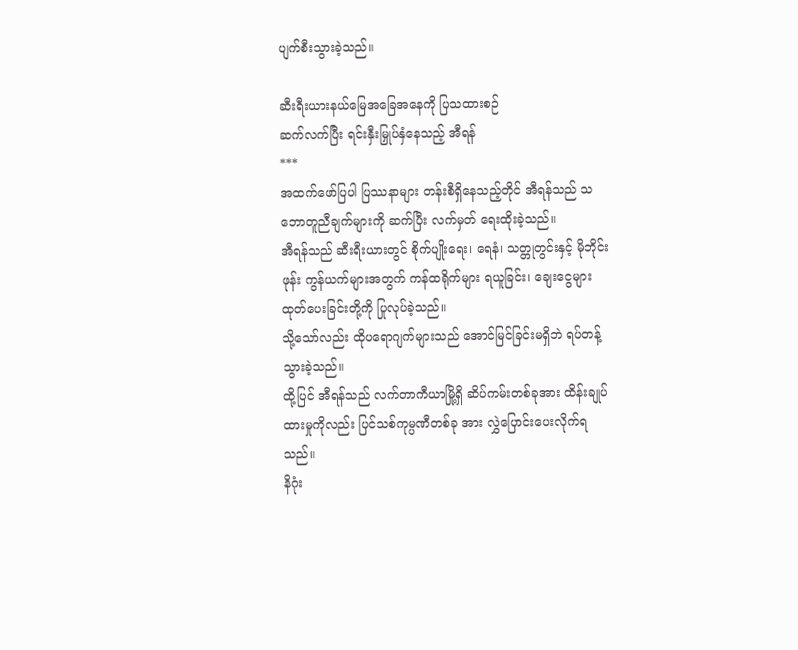ပျက်စီးသွားခဲ့သည်။

ဆီးရီးယားနယ်မြေအခြေအနေကို ပြသထားစဉ်
ဆက်လက်ပြီး ရင်းနှီးမြှုပ်နှံနေသည့် အီရန်
***
အထက်ဖော်ပြပါ ပြဿနာများ တန်းစီရှိနေသည့်တိုင် အီရန်သည် သဘောတူညီချက်များကို ဆက်ပြီး လက်မှတ် ရေးထိုးခဲ့သည်။
အီရန်သည် ဆီးရီးယားတွင် စိုက်ပျိုးရေး၊ ရေနံ၊ သတ္တုတွင်းနှင့် မိုဘိုင်းဖုန်း ကွန်ယက်များအတွက် ကန်ထရိုက်များ ရယူခြင်း၊ ချေးငွေများ ထုတ်ပေးခြင်းတို့ကို ပြုလုပ်ခဲ့သည်။
သို့သော်လည်း ထိုပရောဂျက်များသည် အောင်မြင်ခြင်းမရှိဘဲ ရပ်တန့်သွားခဲ့သည်။
ထို့ပြင် အီရန်သည် လက်တာကီယာမြို့ရှိ ဆိပ်ကမ်းတစ်ခုအား ထိန်းချုပ်ထားမှုကိုလည်း ပြင်သစ်ကုမ္ပဏီတစ်ခု အား လွှဲပြောင်းပေးလိုက်ရသည်။
နိဂုံး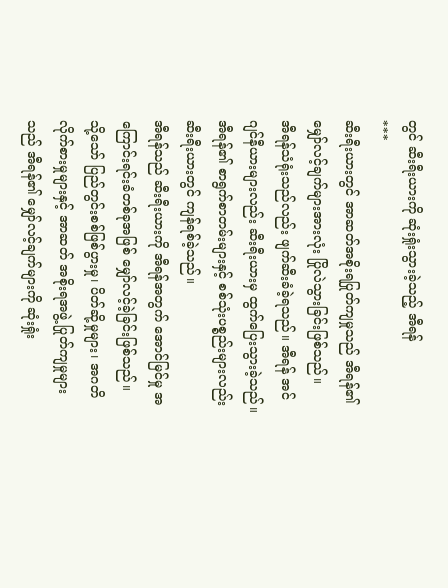တွင် ဆီးရီးယားကို ဆုံးရှုံးသွားခဲ့သည့် အီရန်
***
ဆီးရီးယားတွင် အာဆတ်အစိုးရပြုတ်ကျမှုသည် အီရန်၏ မျှော်လင့်ချက်များအားလုံး ပြိုလဲသွားခြင်းဖြစ်သည်။
အီရန်သံရုံးသည်လည်း ဖျက်ဆီးခံခဲ့ရသည်။ အီရန် အင်ဂျင်နီယားများလည်း ဆီးရီးယားမှ ထွက်ပြေးသွားခဲ့သည်။
အီရန်၏ စာရွက်စာတမ်းများနှင့် စစ်သုံးပစ္စည်းများလည်း ဆီးရီးယားတွင် ကျန်ရစ်ခဲ့သည်။
အီရန်သည် ဆီးရီးယားကို အီရန်အတွက် အောင်မြင်မှု အကြောင်းရင်းခံတစ်ခုအဖြစ် မျှော်လင့်ခဲ့ခြင်းဖြစ်သည်။
သို့သော် ပြည်တွင်းစစ်ဖြစ်ပွားမှု၊ ပိတ်ဆို့မှုများ၊ အဂတိလိုက်စားမှုများနှင့် အာဆတ် အစိုးရအဖွဲ့ ပြုတ်ကျမှုများ သည် အီရန်၏ မျှော်လင့်ချက်များကို ဆုံးရှုံး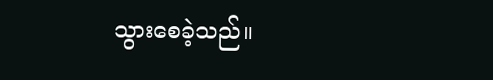သွားစေခဲ့သည်။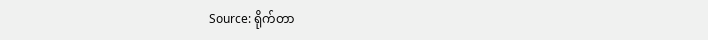Source: ရိုက်တာ